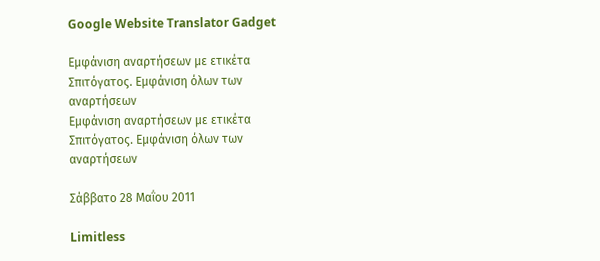Google Website Translator Gadget

Εμφάνιση αναρτήσεων με ετικέτα Σπιτόγατος. Εμφάνιση όλων των αναρτήσεων
Εμφάνιση αναρτήσεων με ετικέτα Σπιτόγατος. Εμφάνιση όλων των αναρτήσεων

Σάββατο 28 Μαΐου 2011

Limitless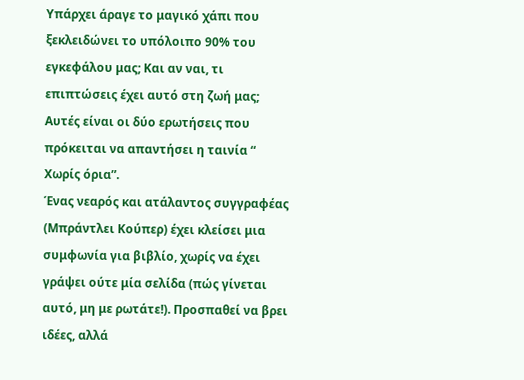Υπάρχει άραγε το μαγικό χάπι που ξεκλειδώνει το υπόλοιπο 90% του εγκεφάλου μας; Και αν ναι, τι επιπτώσεις έχει αυτό στη ζωή μας; Αυτές είναι οι δύο ερωτήσεις που πρόκειται να απαντήσει η ταινία “ Χωρίς όρια”.
Ένας νεαρός και ατάλαντος συγγραφέας (Μπράντλει Κούπερ) έχει κλείσει μια συμφωνία για βιβλίο, χωρίς να έχει γράψει ούτε μία σελίδα (πώς γίνεται αυτό, μη με ρωτάτε!). Προσπαθεί να βρει ιδέες, αλλά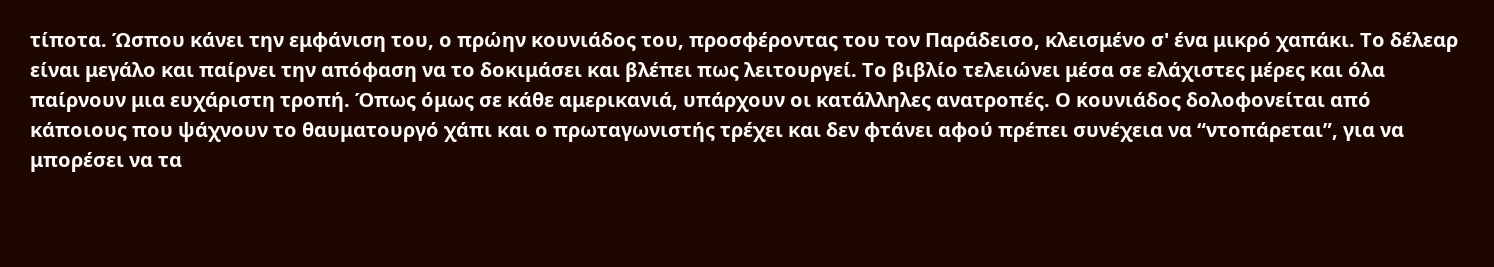τίποτα. Ώσπου κάνει την εμφάνιση του, ο πρώην κουνιάδος του, προσφέροντας του τον Παράδεισο, κλεισμένο σ' ένα μικρό χαπάκι. Το δέλεαρ είναι μεγάλο και παίρνει την απόφαση να το δοκιμάσει και βλέπει πως λειτουργεί. Το βιβλίο τελειώνει μέσα σε ελάχιστες μέρες και όλα παίρνουν μια ευχάριστη τροπή. Όπως όμως σε κάθε αμερικανιά, υπάρχουν οι κατάλληλες ανατροπές. Ο κουνιάδος δολοφονείται από κάποιους που ψάχνουν το θαυματουργό χάπι και ο πρωταγωνιστής τρέχει και δεν φτάνει αφού πρέπει συνέχεια να “ντοπάρεται”, για να μπορέσει να τα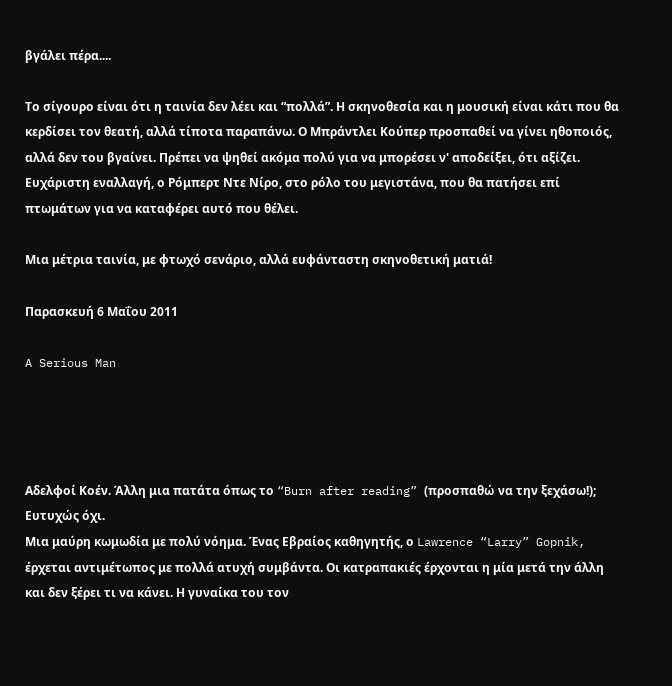βγάλει πέρα....

Το σίγουρο είναι ότι η ταινία δεν λέει και “πολλά”. Η σκηνοθεσία και η μουσική είναι κάτι που θα κερδίσει τον θεατή, αλλά τίποτα παραπάνω. Ο Μπράντλει Κούπερ προσπαθεί να γίνει ηθοποιός, αλλά δεν του βγαίνει. Πρέπει να ψηθεί ακόμα πολύ για να μπορέσει ν' αποδείξει, ότι αξίζει. Ευχάριστη εναλλαγή, ο Ρόμπερτ Ντε Νίρο, στο ρόλο του μεγιστάνα, που θα πατήσει επί πτωμάτων για να καταφέρει αυτό που θέλει.

Μια μέτρια ταινία, με φτωχό σενάριο, αλλά ευφάνταστη σκηνοθετική ματιά!

Παρασκευή 6 Μαΐου 2011

A Serious Man




Αδελφοί Κοέν. Άλλη μια πατάτα όπως το “Burn after reading” (προσπαθώ να την ξεχάσω!); Ευτυχώς όχι.
Μια μαύρη κωμωδία με πολύ νόημα. Ένας Εβραίος καθηγητής, ο Lawrence “Larry” Gopnik, έρχεται αντιμέτωπος με πολλά ατυχή συμβάντα. Οι κατραπακιές έρχονται η μία μετά την άλλη και δεν ξέρει τι να κάνει. Η γυναίκα του τον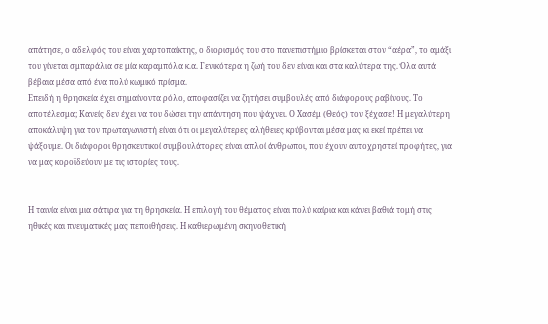απάτησε, ο αδελφός του είναι χαρτοπαίκτης, ο διορισμός του στο πανεπιστήμιο βρίσκεται στον “αέρα”, το αμάξι του γίνεται σμπαράλια σε μία καραμπόλα κ.α. Γενικότερα η ζωή του δεν είναι και στα καλύτερα της. Όλα αυτά βέβαια μέσα από ένα πολύ κωμικό πρίσμα.
Επειδή η θρησκεία έχει σημαίνοντα ρόλο, αποφασίζει να ζητήσει συμβουλές από διάφορους ραβίνους. Το αποτέλεσμα; Κανείς δεν έχει να του δώσει την απάντηση που ψάχνει. Ο Χασέμ (Θεός) τον ξέχασε! Η μεγαλύτερη αποκάλυψη για τον πρωταγωνιστή είναι ότι οι μεγαλύτερες αλήθειες κρύβονται μέσα μας κι εκεί πρέπει να ψάξουμε. Οι διάφοροι θρησκευτικοί συμβουλάτορες είναι απλοί άνθρωποι, που έχουν αυτοχρηστεί προφήτες, για να μας κοροϊδεύουν με τις ιστορίες τους.


Η ταινία είναι μια σάτιρα για τη θρησκεία. Η επιλογή του θέματος είναι πολύ καίρια και κάνει βαθιά τομή στις ηθικές και πνευματικές μας πεποιθήσεις. Η καθιερωμένη σκηνοθετική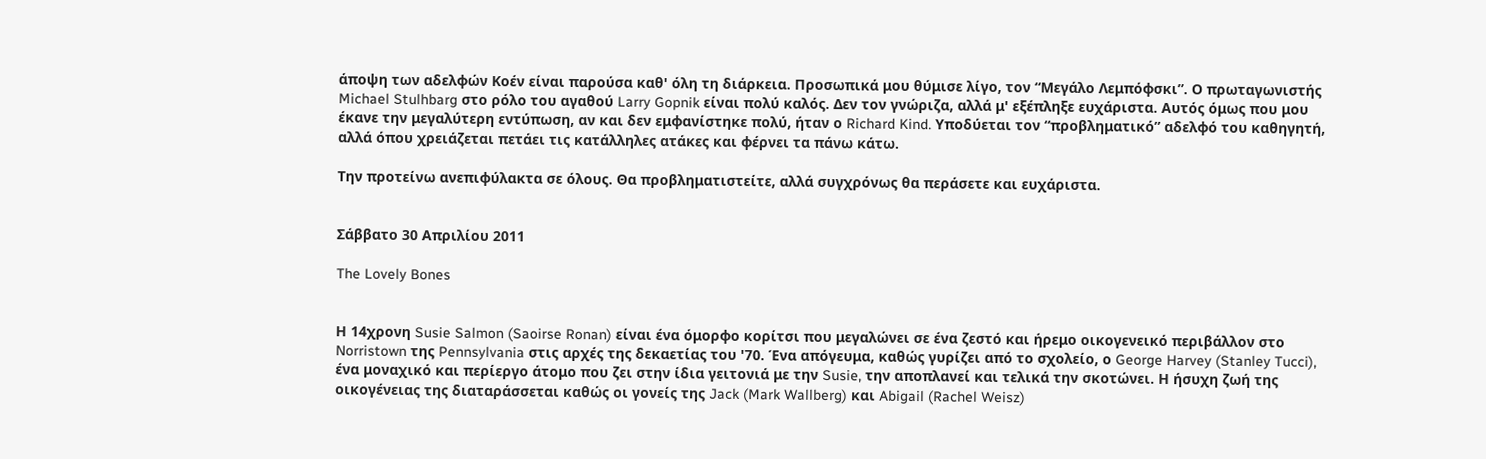άποψη των αδελφών Κοέν είναι παρούσα καθ' όλη τη διάρκεια. Προσωπικά μου θύμισε λίγο, τον “Μεγάλο Λεμπόφσκι”. Ο πρωταγωνιστής Michael Stulhbarg στο ρόλο του αγαθού Larry Gopnik είναι πολύ καλός. Δεν τον γνώριζα, αλλά μ' εξέπληξε ευχάριστα. Αυτός όμως που μου έκανε την μεγαλύτερη εντύπωση, αν και δεν εμφανίστηκε πολύ, ήταν ο Richard Kind. Υποδύεται τον “προβληματικό” αδελφό του καθηγητή, αλλά όπου χρειάζεται πετάει τις κατάλληλες ατάκες και φέρνει τα πάνω κάτω.

Την προτείνω ανεπιφύλακτα σε όλους. Θα προβληματιστείτε, αλλά συγχρόνως θα περάσετε και ευχάριστα.


Σάββατο 30 Απριλίου 2011

The Lovely Bones


Η 14χρονη Susie Salmon (Saoirse Ronan) είναι ένα όμορφο κορίτσι που μεγαλώνει σε ένα ζεστό και ήρεμο οικογενεικό περιβάλλον στο Norristown της Pennsylvania στις αρχές της δεκαετίας του '70. Ένα απόγευμα, καθώς γυρίζει από το σχολείο, ο George Harvey (Stanley Tucci), ένα μοναχικό και περίεργο άτομο που ζει στην ίδια γειτονιά με την Susie, την αποπλανεί και τελικά την σκοτώνει. Η ήσυχη ζωή της οικογένειας της διαταράσσεται καθώς οι γονείς της Jack (Mark Wallberg) και Abigail (Rachel Weisz)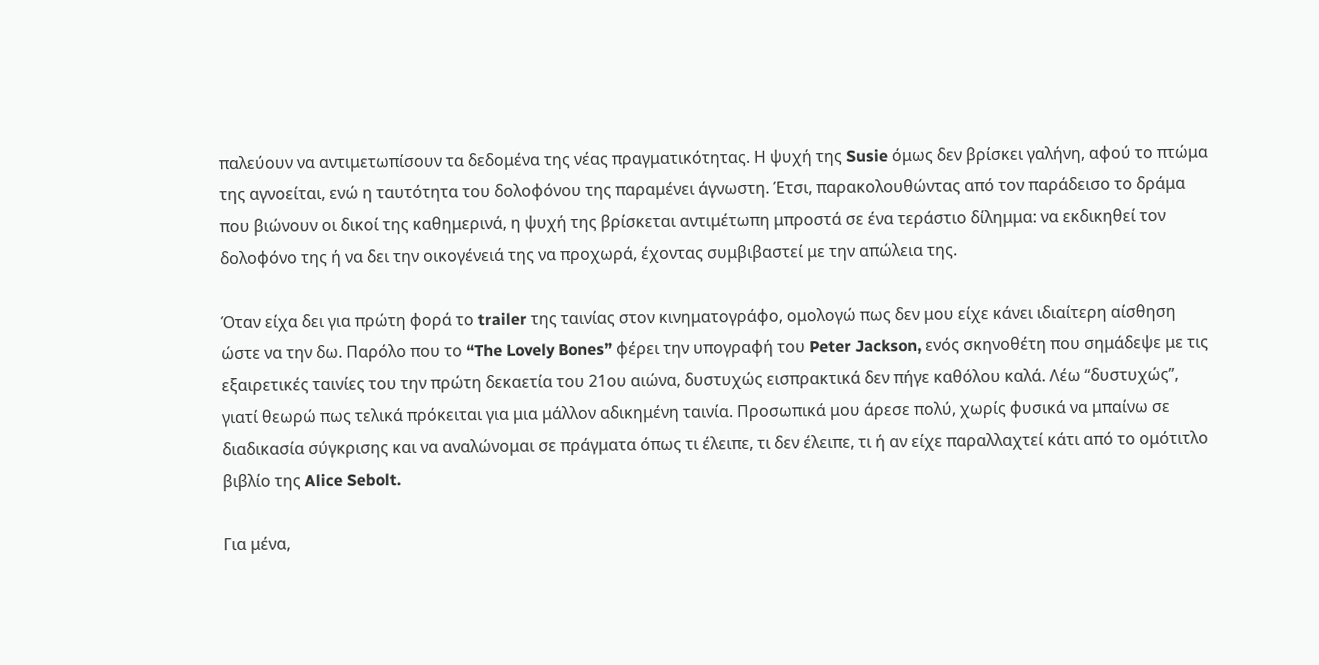παλεύουν να αντιμετωπίσουν τα δεδομένα της νέας πραγματικότητας. Η ψυχή της Susie όμως δεν βρίσκει γαλήνη, αφού το πτώμα της αγνοείται, ενώ η ταυτότητα του δολοφόνου της παραμένει άγνωστη. Έτσι, παρακολουθώντας από τον παράδεισο το δράμα που βιώνουν οι δικοί της καθημερινά, η ψυχή της βρίσκεται αντιμέτωπη μπροστά σε ένα τεράστιο δίλημμα: να εκδικηθεί τον δολοφόνο της ή να δει την οικογένειά της να προχωρά, έχοντας συμβιβαστεί με την απώλεια της.

Όταν είχα δει για πρώτη φορά το trailer της ταινίας στον κινηματογράφο, ομολογώ πως δεν μου είχε κάνει ιδιαίτερη αίσθηση ώστε να την δω. Παρόλο που το “The Lovely Bones” φέρει την υπογραφή του Peter Jackson, ενός σκηνοθέτη που σημάδεψε με τις εξαιρετικές ταινίες του την πρώτη δεκαετία του 21ου αιώνα, δυστυχώς εισπρακτικά δεν πήγε καθόλου καλά. Λέω “δυστυχώς”, γιατί θεωρώ πως τελικά πρόκειται για μια μάλλον αδικημένη ταινία. Προσωπικά μου άρεσε πολύ, χωρίς φυσικά να μπαίνω σε διαδικασία σύγκρισης και να αναλώνομαι σε πράγματα όπως τι έλειπε, τι δεν έλειπε, τι ή αν είχε παραλλαχτεί κάτι από το ομότιτλο βιβλίο της Alice Sebolt.

Για μένα,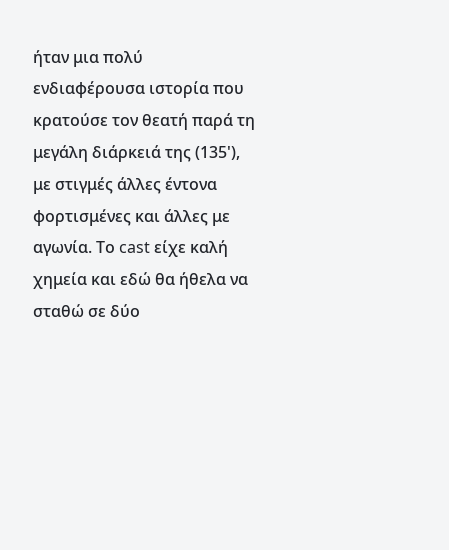ήταν μια πολύ ενδιαφέρουσα ιστορία που κρατούσε τον θεατή παρά τη μεγάλη διάρκειά της (135'), με στιγμές άλλες έντονα φορτισμένες και άλλες με αγωνία. Το cast είχε καλή χημεία και εδώ θα ήθελα να σταθώ σε δύο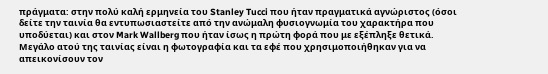πράγματα: στην πολύ καλή ερμηνεία του Stanley Tucci που ήταν πραγματικά αγνώριστος (όσοι δείτε την ταινία θα εντυπωσιαστείτε από την ανώμαλη φυσιογνωμία του χαρακτήρα που υποδύεται) και στον Mark Wallberg που ήταν ίσως η πρώτη φορά που με εξέπληξε θετικά. Μεγάλο ατού της ταινίας είναι η φωτογραφία και τα εφέ που χρησιμοποιήθηκαν για να απεικονίσουν τον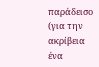παράδεισο (για την ακρίβεια ένα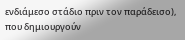ενδιάμεσο στάδιο πριν τον παράδεισο), που δημιουργούν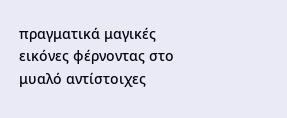πραγματικά μαγικές εικόνες φέρνοντας στο μυαλό αντίστοιχες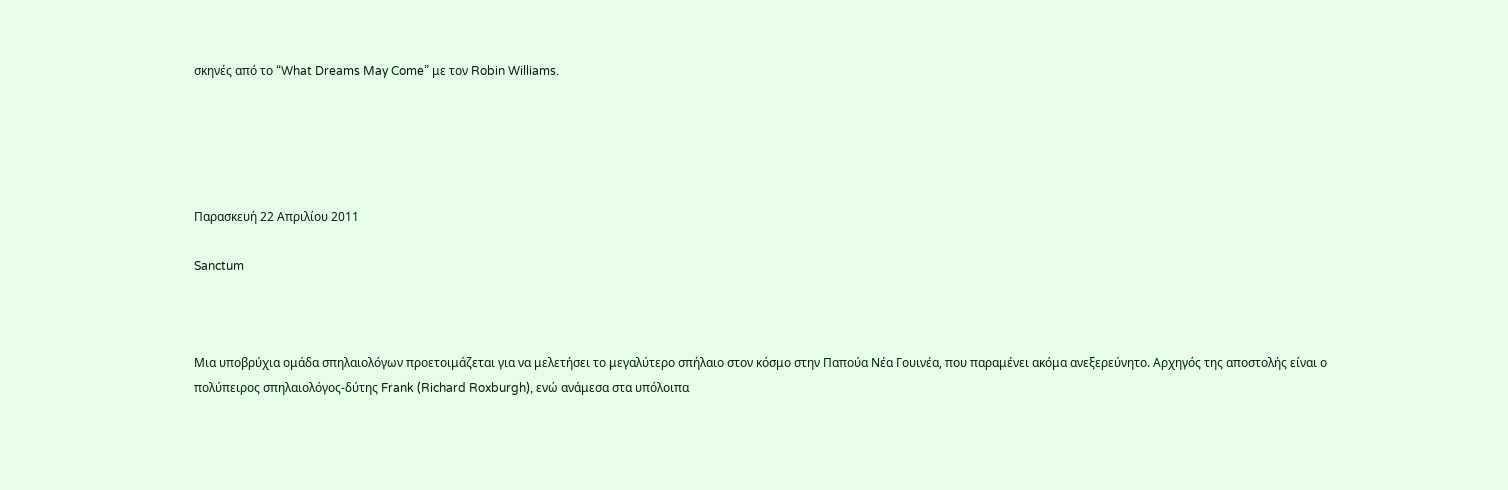σκηνές από το “What Dreams May Come” με τον Robin Williams.





Παρασκευή 22 Απριλίου 2011

Sanctum



Μια υποβρύχια ομάδα σπηλαιολόγων προετοιμάζεται για να μελετήσει το μεγαλύτερο σπήλαιο στον κόσμο στην Παπούα Νέα Γουινέα, που παραμένει ακόμα ανεξερεύνητο. Αρχηγός της αποστολής είναι ο πολύπειρος σπηλαιολόγος-δύτης Frank (Richard Roxburgh), ενώ ανάμεσα στα υπόλοιπα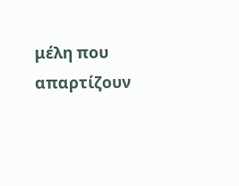μέλη που απαρτίζουν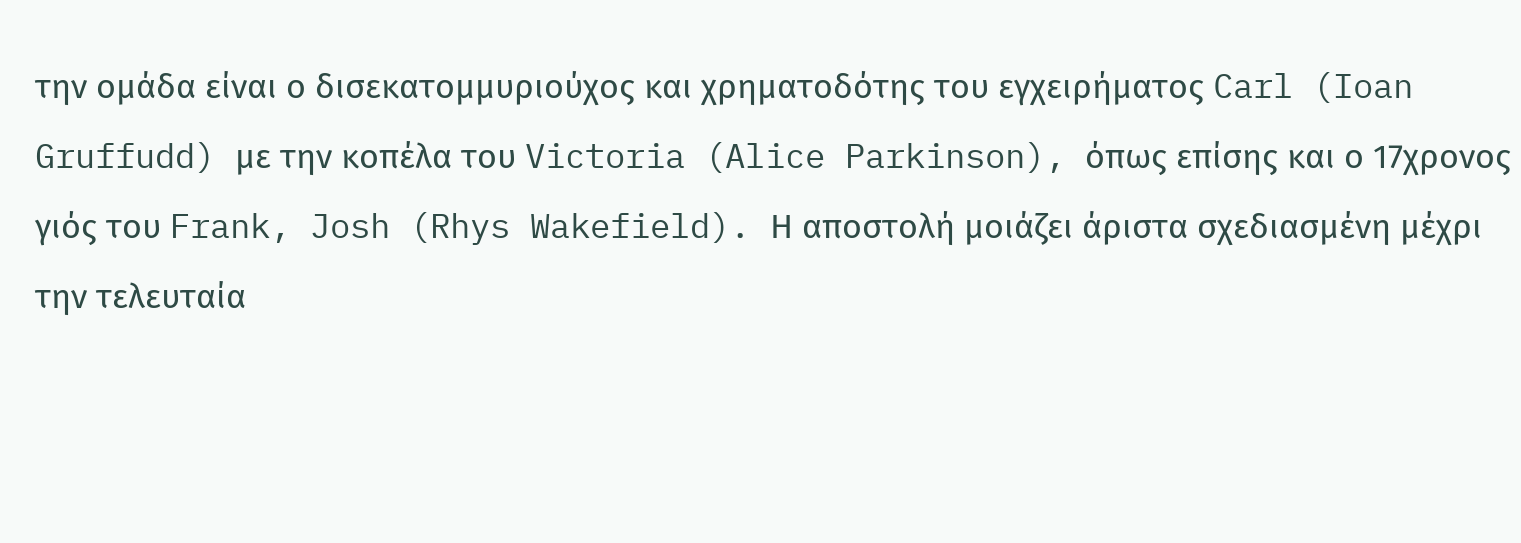την ομάδα είναι ο δισεκατομμυριούχος και χρηματοδότης του εγχειρήματος Carl (Ioan Gruffudd) με την κοπέλα του Victoria (Alice Parkinson), όπως επίσης και ο 17χρονος γιός του Frank, Josh (Rhys Wakefield). Η αποστολή μοιάζει άριστα σχεδιασμένη μέχρι την τελευταία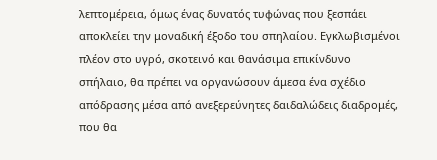λεπτομέρεια, όμως ένας δυνατός τυφώνας που ξεσπάει αποκλείει την μοναδική έξοδο του σπηλαίου. Εγκλωβισμένοι πλέον στο υγρό, σκοτεινό και θανάσιμα επικίνδυνο σπήλαιο, θα πρέπει να οργανώσουν άμεσα ένα σχέδιο απόδρασης μέσα από ανεξερεύνητες δαιδαλώδεις διαδρομές, που θα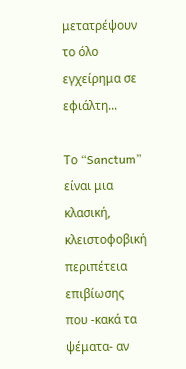μετατρέψουν το όλο εγχείρημα σε εφιάλτη...

Το “Sanctum” είναι μια κλασική, κλειστοφοβική περιπέτεια επιβίωσης που -κακά τα ψέματα- αν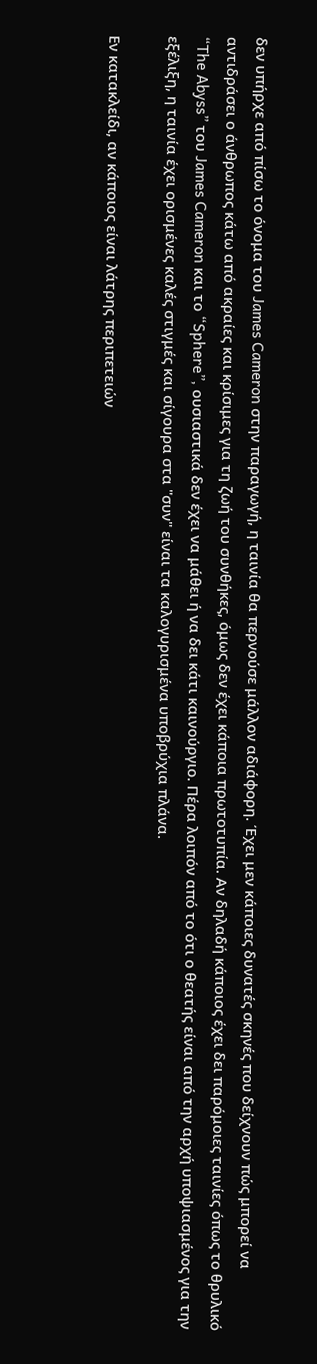δεν υπήρχε από πίσω το όνομα του James Cameron στην παραγωγή, η ταινία θα περνούσε μάλλον αδιάφορη. Έχει μεν κάποιες δυνατές σκηνές που δείχνουν πώς μπορεί να αντιδράσει ο άνθρωπος κάτω από ακραίες και κρίσιμες για τη ζωή του συνθήκες, όμως δεν έχει κάποια πρωτοτυπία. Αν δηλαδή κάποιος έχει δει παρόμοιες ταινίες όπως το θρυλικό “The Abyss” του James Cameron και το “Sphere”, ουσιαστικά δεν έχει να μάθει ή να δει κάτι καινούργιο. Πέρα λοιπόν από το ότι ο θεατής είναι από την αρχή υποψιασμένος για την εξέλιξη, η ταινία έχει ορισμένες καλές στιγμές και σίγουρα στα "συν" είναι τα καλογυρισμένα υποβρύχια πλάνα.

Εν κατακλείδι, αν κάποιος είναι λάτρης περιπετειών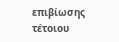επιβίωσης τέτοιου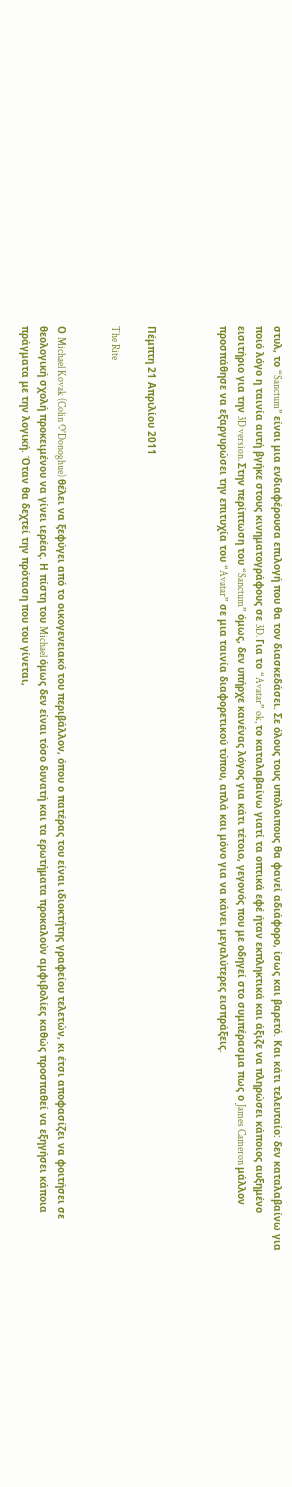στυλ, το “Sanctum” είναι μια ενδιαφέρουσα επιλογή που θα τον διασκεδάσει. Σε όλους τους υπόλοιπους θα φανεί αδιάφορο, ίσως και βαρετό. Και κάτι τελευταίο: δεν καταλαβαίνω για ποιό λόγο η ταινία αυτή βγήκε στους κινηματογράφους σε 3D. Για το “Avatar” ok, το καταλαβαίνω γιατί τα οπτικά εφέ ήταν εκπληκτικά και άξιζε να πληρώσει κάποιος αυξημένο εισιτήριο για την 3D version. Στην περίπτωση του “Sanctum” όμως, δεν υπήρχε κανένας λόγος για κάτι τέτοιο, γεγονός που με οδηγεί στο συμπέρασμα πως ο James Cameron μάλλον προσπάθησε να εξαργυρώσει την επιτυχία του “Avatar” σε μια ταινία διαφορετικού τύπου, απλά και μόνο για να κάνει μεγαλύτερες εισπράξεις.



Πέμπτη 21 Απριλίου 2011

The Rite


Ο Michael Kovak (Colin O'Donoghue) θέλει να ξεφύγει από το οικογενειακό του περιβάλλον, όπου ο πατέρας του είναι ιδιοκτήτης γραφείου τελετών, κι έτσι αποφασίζει να φοιτήσει σε θεολογική σχολή προκειμένου να γίνει ιερέας. Η πίστη του Michael όμως δεν είναι τόσο δυνατή και τα ερωτήματα προκαλούν αμφιβολίες καθώς προσπαθεί να εξηγήσει κάποια πράγματα με την λογική. Όταν θα δεχτεί την πρόταση που του γίνεται,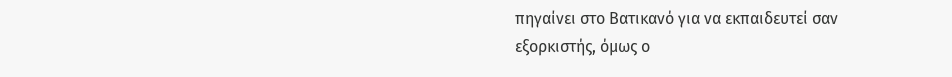πηγαίνει στο Βατικανό για να εκπαιδευτεί σαν εξορκιστής, όμως ο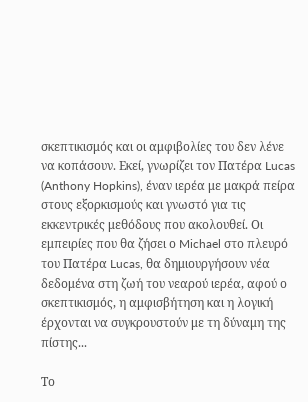σκεπτικισμός και οι αμφιβολίες του δεν λένε να κοπάσουν. Εκεί, γνωρίζει τον Πατέρα Lucas (Anthony Hopkins), έναν ιερέα με μακρά πείρα στους εξορκισμούς και γνωστό για τις εκκεντρικές μεθόδους που ακολουθεί. Οι εμπειρίες που θα ζήσει ο Michael στο πλευρό του Πατέρα Lucas, θα δημιουργήσουν νέα δεδομένα στη ζωή του νεαρού ιερέα, αφού ο σκεπτικισμός, η αμφισβήτηση και η λογική έρχονται να συγκρουστούν με τη δύναμη της πίστης...

Το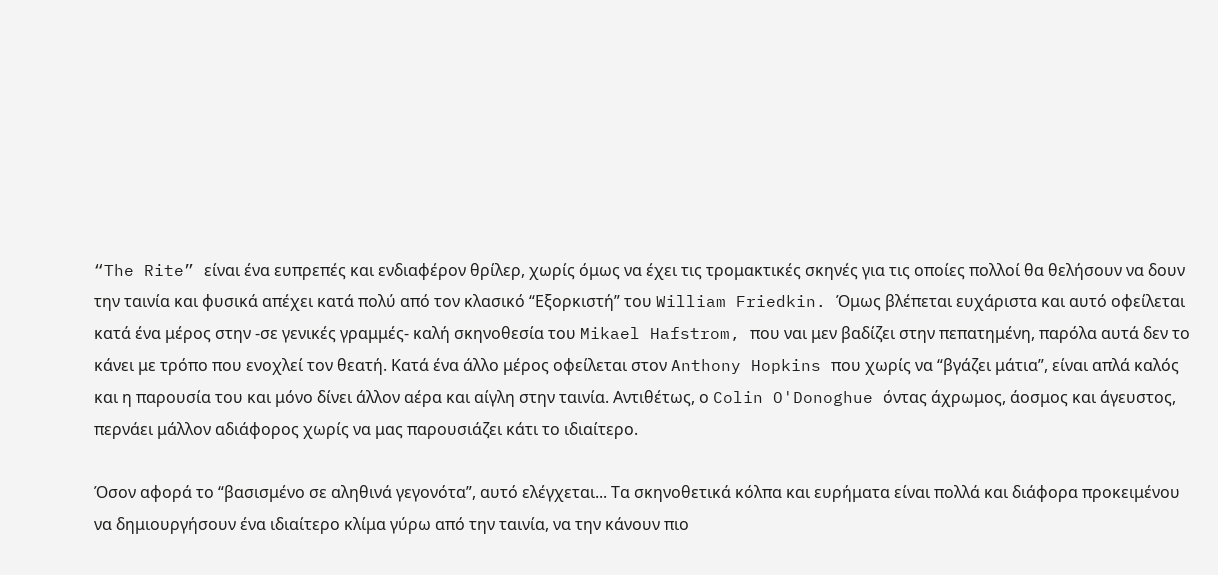“The Rite” είναι ένα ευπρεπές και ενδιαφέρον θρίλερ, χωρίς όμως να έχει τις τρομακτικές σκηνές για τις οποίες πολλοί θα θελήσουν να δουν την ταινία και φυσικά απέχει κατά πολύ από τον κλασικό “Εξορκιστή” του William Friedkin. Όμως βλέπεται ευχάριστα και αυτό οφείλεται κατά ένα μέρος στην -σε γενικές γραμμές- καλή σκηνοθεσία του Mikael Hafstrom, που ναι μεν βαδίζει στην πεπατημένη, παρόλα αυτά δεν το κάνει με τρόπο που ενοχλεί τον θεατή. Κατά ένα άλλο μέρος οφείλεται στον Anthony Hopkins που χωρίς να “βγάζει μάτια”, είναι απλά καλός και η παρουσία του και μόνο δίνει άλλον αέρα και αίγλη στην ταινία. Αντιθέτως, ο Colin O'Donoghue όντας άχρωμος, άοσμος και άγευστος, περνάει μάλλον αδιάφορος χωρίς να μας παρουσιάζει κάτι το ιδιαίτερο.

Όσον αφορά το “βασισμένο σε αληθινά γεγονότα”, αυτό ελέγχεται... Τα σκηνοθετικά κόλπα και ευρήματα είναι πολλά και διάφορα προκειμένου να δημιουργήσουν ένα ιδιαίτερο κλίμα γύρω από την ταινία, να την κάνουν πιο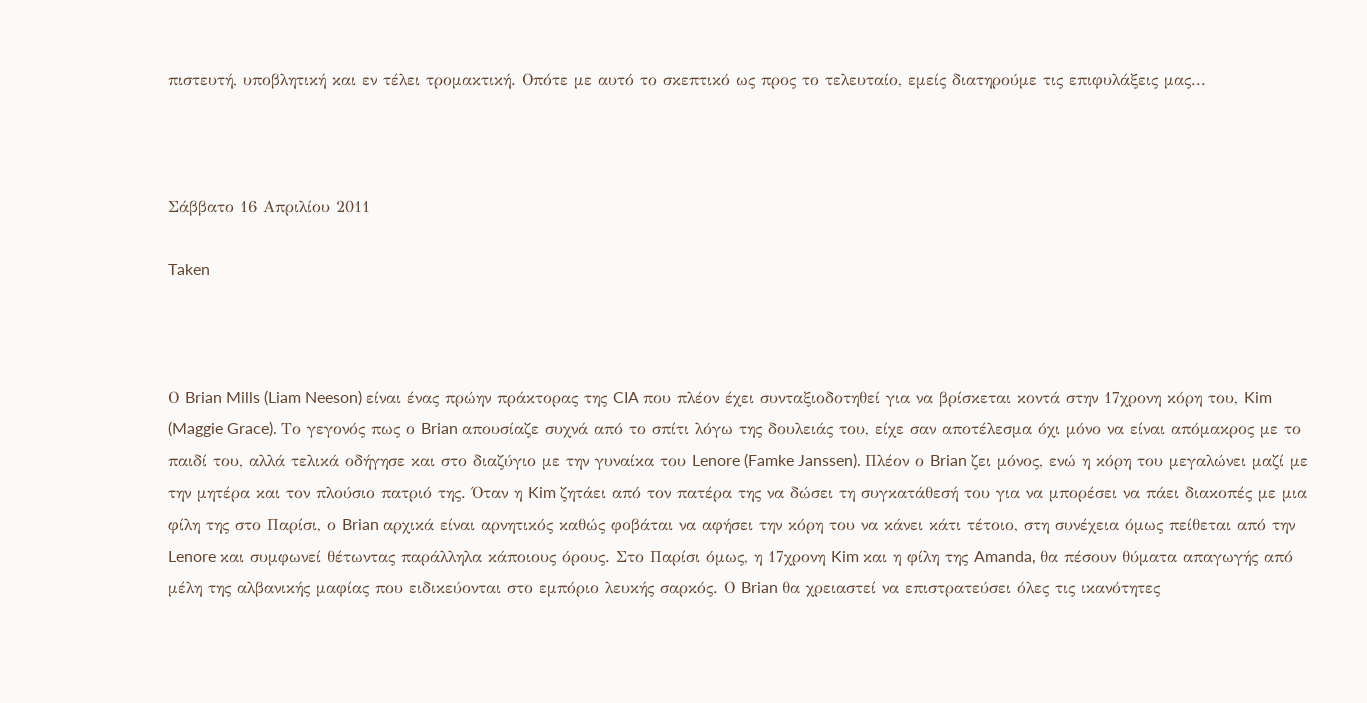πιστευτή, υποβλητική και εν τέλει τρομακτική. Οπότε με αυτό το σκεπτικό ως προς το τελευταίο, εμείς διατηρούμε τις επιφυλάξεις μας...



Σάββατο 16 Απριλίου 2011

Taken



Ο Brian Mills (Liam Neeson) είναι ένας πρώην πράκτορας της CIA που πλέον έχει συνταξιοδοτηθεί για να βρίσκεται κοντά στην 17χρονη κόρη του, Kim (Maggie Grace). Το γεγονός πως ο Brian απουσίαζε συχνά από το σπίτι λόγω της δουλειάς του, είχε σαν αποτέλεσμα όχι μόνο να είναι απόμακρος με το παιδί του, αλλά τελικά οδήγησε και στο διαζύγιο με την γυναίκα του Lenore (Famke Janssen). Πλέον ο Brian ζει μόνος, ενώ η κόρη του μεγαλώνει μαζί με την μητέρα και τον πλούσιο πατριό της. Όταν η Kim ζητάει από τον πατέρα της να δώσει τη συγκατάθεσή του για να μπορέσει να πάει διακοπές με μια φίλη της στο Παρίσι, ο Brian αρχικά είναι αρνητικός καθώς φοβάται να αφήσει την κόρη του να κάνει κάτι τέτοιο, στη συνέχεια όμως πείθεται από την Lenore και συμφωνεί θέτωντας παράλληλα κάποιους όρους. Στο Παρίσι όμως, η 17χρονη Kim και η φίλη της Amanda, θα πέσουν θύματα απαγωγής από μέλη της αλβανικής μαφίας που ειδικεύονται στο εμπόριο λευκής σαρκός. Ο Brian θα χρειαστεί να επιστρατεύσει όλες τις ικανότητες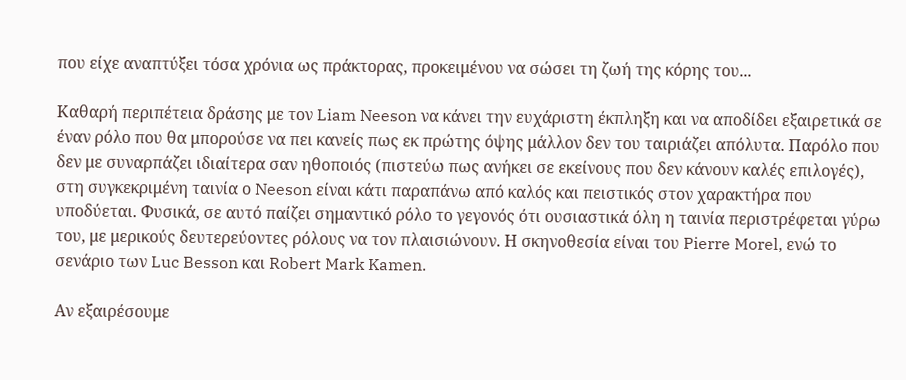που είχε αναπτύξει τόσα χρόνια ως πράκτορας, προκειμένου να σώσει τη ζωή της κόρης του...

Καθαρή περιπέτεια δράσης με τον Liam Neeson να κάνει την ευχάριστη έκπληξη και να αποδίδει εξαιρετικά σε έναν ρόλο που θα μπορούσε να πει κανείς πως εκ πρώτης όψης μάλλον δεν του ταιριάζει απόλυτα. Παρόλο που δεν με συναρπάζει ιδιαίτερα σαν ηθοποιός (πιστεύω πως ανήκει σε εκείνους που δεν κάνουν καλές επιλογές), στη συγκεκριμένη ταινία ο Neeson είναι κάτι παραπάνω από καλός και πειστικός στον χαρακτήρα που υποδύεται. Φυσικά, σε αυτό παίζει σημαντικό ρόλο το γεγονός ότι ουσιαστικά όλη η ταινία περιστρέφεται γύρω του, με μερικούς δευτερεύοντες ρόλους να τον πλαισιώνουν. Η σκηνοθεσία είναι του Pierre Morel, ενώ το σενάριο των Luc Besson και Robert Mark Kamen.

Αν εξαιρέσουμε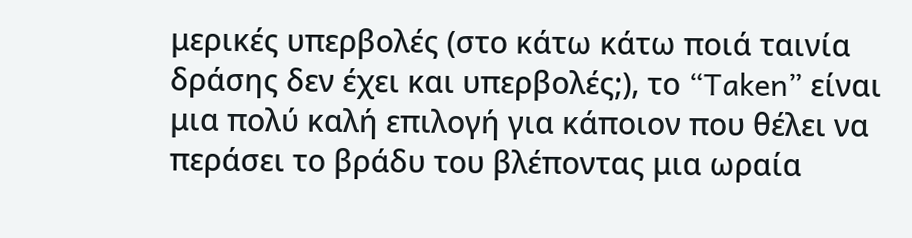μερικές υπερβολές (στο κάτω κάτω ποιά ταινία δράσης δεν έχει και υπερβολές;), το “Taken” είναι μια πολύ καλή επιλογή για κάποιον που θέλει να περάσει το βράδυ του βλέποντας μια ωραία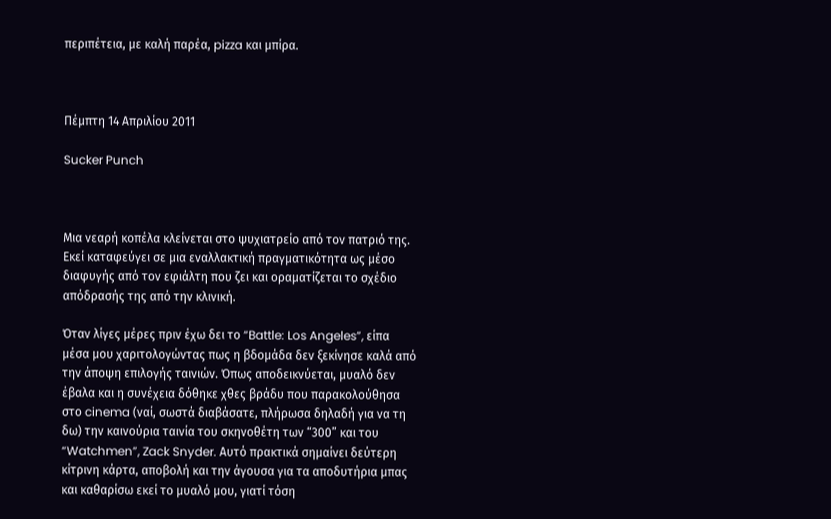περιπέτεια, με καλή παρέα, pizza και μπίρα.



Πέμπτη 14 Απριλίου 2011

Sucker Punch



Μια νεαρή κοπέλα κλείνεται στο ψυχιατρείο από τον πατριό της. Εκεί καταφεύγει σε μια εναλλακτική πραγματικότητα ως μέσο διαφυγής από τον εφιάλτη που ζει και οραματίζεται το σχέδιο απόδρασής της από την κλινική.

Όταν λίγες μέρες πριν έχω δει το “Battle: Los Angeles”, είπα μέσα μου χαριτολογώντας πως η βδομάδα δεν ξεκίνησε καλά από την άποψη επιλογής ταινιών. Όπως αποδεικνύεται, μυαλό δεν έβαλα και η συνέχεια δόθηκε χθες βράδυ που παρακολούθησα στο cinema (ναί, σωστά διαβάσατε, πλήρωσα δηλαδή για να τη δω) την καινούρια ταινία του σκηνοθέτη των “300” και του “Watchmen”, Zack Snyder. Αυτό πρακτικά σημαίνει δεύτερη κίτρινη κάρτα, αποβολή και την άγουσα για τα αποδυτήρια μπας και καθαρίσω εκεί το μυαλό μου, γιατί τόση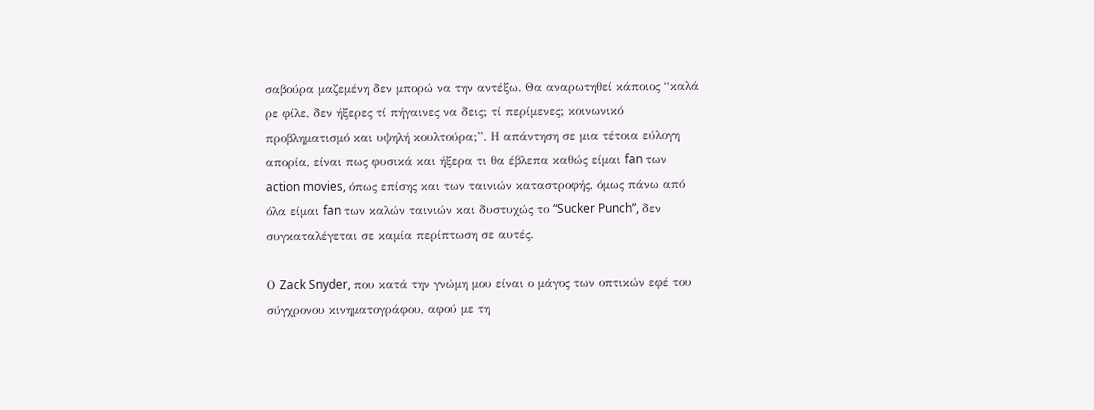σαβούρα μαζεμένη δεν μπορώ να την αντέξω. Θα αναρωτηθεί κάποιος “καλά ρε φίλε, δεν ήξερες τί πήγαινες να δεις; τί περίμενες; κοινωνικό προβληματισμό και υψηλή κουλτούρα;”. Η απάντηση σε μια τέτοια εύλογη απορία, είναι πως φυσικά και ήξερα τι θα έβλεπα καθώς είμαι fan των action movies, όπως επίσης και των ταινιών καταστροφής, όμως πάνω από όλα είμαι fan των καλών ταινιών και δυστυχώς το “Sucker Punch”, δεν συγκαταλέγεται σε καμία περίπτωση σε αυτές.

Ο Zack Snyder, που κατά την γνώμη μου είναι ο μάγος των οπτικών εφέ του σύγχρονου κινηματογράφου, αφού με τη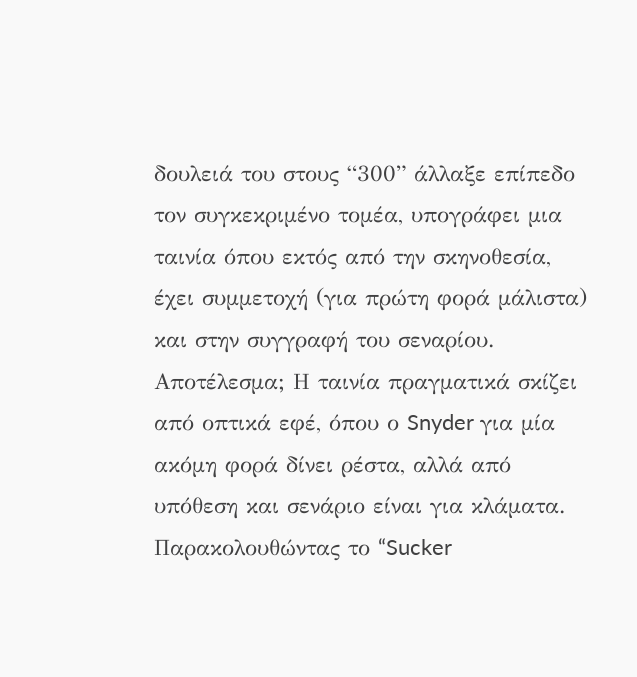δουλειά του στους “300” άλλαξε επίπεδο τον συγκεκριμένο τομέα, υπογράφει μια ταινία όπου εκτός από την σκηνοθεσία, έχει συμμετοχή (για πρώτη φορά μάλιστα) και στην συγγραφή του σεναρίου. Αποτέλεσμα; Η ταινία πραγματικά σκίζει από οπτικά εφέ, όπου ο Snyder για μία ακόμη φορά δίνει ρέστα, αλλά από υπόθεση και σενάριο είναι για κλάματα. Παρακολουθώντας το “Sucker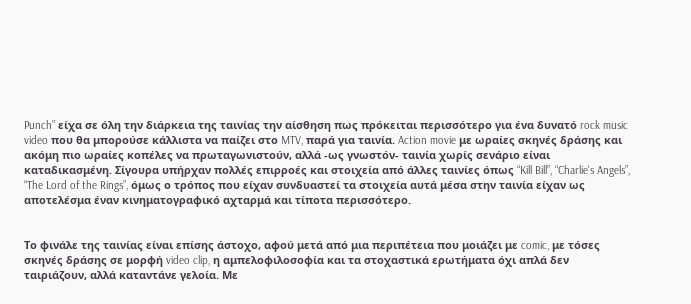Punch” είχα σε όλη την διάρκεια της ταινίας την αίσθηση πως πρόκειται περισσότερο για ένα δυνατό rock music video που θα μπορούσε κάλλιστα να παίζει στο MTV, παρά για ταινία. Action movie με ωραίες σκηνές δράσης και ακόμη πιο ωραίες κοπέλες να πρωταγωνιστούν, αλλά -ως γνωστόν- ταινία χωρίς σενάριο είναι καταδικασμένη. Σίγουρα υπήρχαν πολλές επιρροές και στοιχεία από άλλες ταινίες όπως “Kill Bill”, “Charlie's Angels”, “The Lord of the Rings”, όμως ο τρόπος που είχαν συνδυαστεί τα στοιχεία αυτά μέσα στην ταινία είχαν ως αποτελέσμα έναν κινηματογραφικό αχταρμά και τίποτα περισσότερο.


Το φινάλε της ταινίας είναι επίσης άστοχο, αφού μετά από μια περιπέτεια που μοιάζει με comic, με τόσες σκηνές δράσης σε μορφή video clip, η αμπελοφιλοσοφία και τα στοχαστικά ερωτήματα όχι απλά δεν ταιριάζουν, αλλά καταντάνε γελοία. Με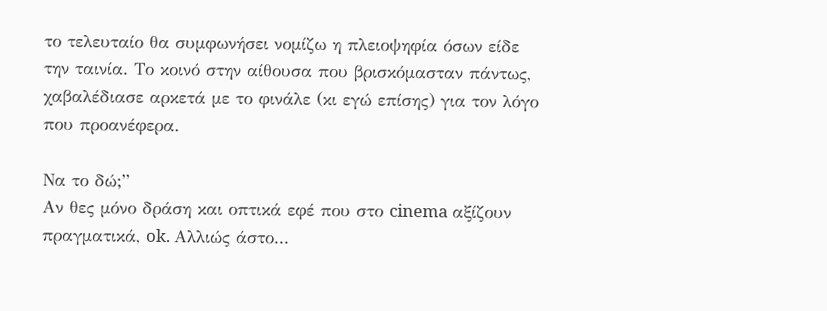το τελευταίο θα συμφωνήσει νομίζω η πλειοψηφία όσων είδε την ταινία. Το κοινό στην αίθουσα που βρισκόμασταν πάντως, χαβαλέδιασε αρκετά με το φινάλε (κι εγώ επίσης) για τον λόγο που προανέφερα.

Να το δώ;”
Αν θες μόνο δράση και οπτικά εφέ που στο cinema αξίζουν πραγματικά, ok. Αλλιώς άστο...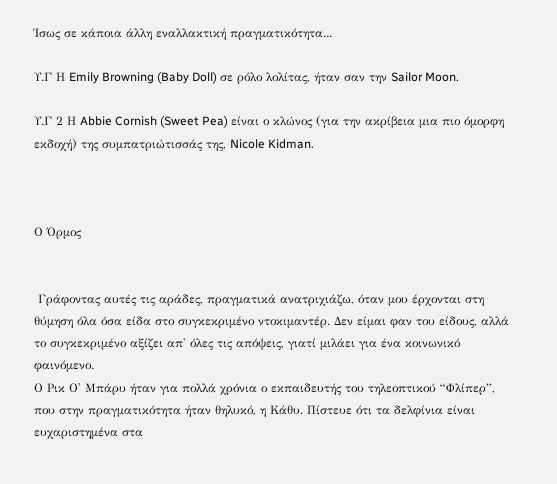Ίσως σε κάποια άλλη εναλλακτική πραγματικότητα...

Υ.Γ Η Emily Browning (Baby Doll) σε ρόλο λολίτας, ήταν σαν την Sailor Moon.

Υ.Γ 2 Η Abbie Cornish (Sweet Pea) είναι ο κλώνος (για την ακρίβεια μια πιο όμορφη εκδοχή) της συμπατριώτισσάς της, Nicole Kidman.



Ο Όρμος


 Γράφοντας αυτές τις αράδες, πραγματικά ανατριχιάζω, όταν μου έρχονται στη θύμηση όλα όσα είδα στο συγκεκριμένο ντοκιμαντέρ. Δεν είμαι φαν του είδους, αλλά το συγκεκριμένο αξίζει απ' όλες τις απόψεις, γιατί μιλάει για ένα κοινωνικό φαινόμενο.
Ο Ρικ Ο' Μπάρυ ήταν για πολλά χρόνια ο εκπαιδευτής του τηλεοπτικού “Φλίπερ”, που στην πραγματικότητα ήταν θηλυκό, η Κάθυ. Πίστευε ότι τα δελφίνια είναι ευχαριστημένα στα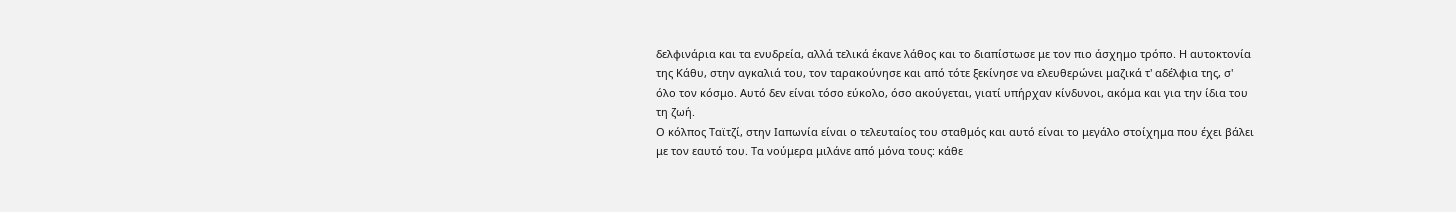δελφινάρια και τα ενυδρεία, αλλά τελικά έκανε λάθος και το διαπίστωσε με τον πιο άσχημο τρόπο. Η αυτοκτονία της Κάθυ, στην αγκαλιά του, τον ταρακούνησε και από τότε ξεκίνησε να ελευθερώνει μαζικά τ' αδέλφια της, σ' όλο τον κόσμο. Αυτό δεν είναι τόσο εύκολο, όσο ακούγεται, γιατί υπήρχαν κίνδυνοι, ακόμα και για την ίδια του τη ζωή.
Ο κόλπος Ταϊτζί, στην Ιαπωνία είναι ο τελευταίος του σταθμός και αυτό είναι το μεγάλο στοίχημα που έχει βάλει με τον εαυτό του. Τα νούμερα μιλάνε από μόνα τους: κάθε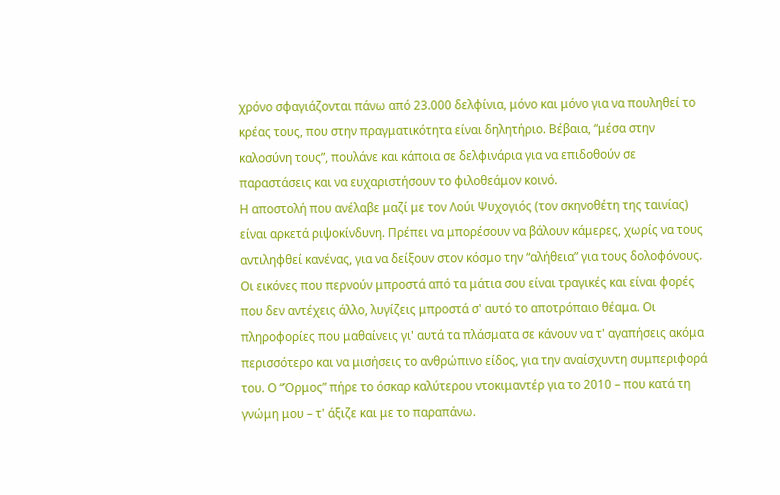χρόνο σφαγιάζονται πάνω από 23.000 δελφίνια, μόνο και μόνο για να πουληθεί το κρέας τους, που στην πραγματικότητα είναι δηλητήριο. Βέβαια, “μέσα στην καλοσύνη τους”, πουλάνε και κάποια σε δελφινάρια για να επιδοθούν σε παραστάσεις και να ευχαριστήσουν το φιλοθεάμον κοινό.
Η αποστολή που ανέλαβε μαζί με τον Λούι Ψυχογιός (τον σκηνοθέτη της ταινίας) είναι αρκετά ριψοκίνδυνη. Πρέπει να μπορέσουν να βάλουν κάμερες, χωρίς να τους αντιληφθεί κανένας, για να δείξουν στον κόσμο την “αλήθεια” για τους δολοφόνους.
Οι εικόνες που περνούν μπροστά από τα μάτια σου είναι τραγικές και είναι φορές που δεν αντέχεις άλλο, λυγίζεις μπροστά σ' αυτό το αποτρόπαιο θέαμα. Οι πληροφορίες που μαθαίνεις γι' αυτά τα πλάσματα σε κάνουν να τ' αγαπήσεις ακόμα περισσότερο και να μισήσεις το ανθρώπινο είδος, για την αναίσχυντη συμπεριφορά του. Ο “Όρμος” πήρε το όσκαρ καλύτερου ντοκιμαντέρ για το 2010 – που κατά τη γνώμη μου – τ' άξιζε και με το παραπάνω.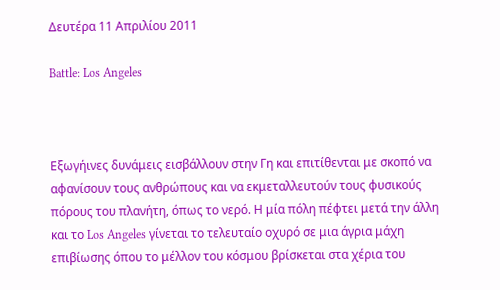Δευτέρα 11 Απριλίου 2011

Battle: Los Angeles



Εξωγήινες δυνάμεις εισβάλλουν στην Γη και επιτίθενται με σκοπό να αφανίσουν τους ανθρώπους και να εκμεταλλευτούν τους φυσικούς πόρους του πλανήτη, όπως το νερό. Η μία πόλη πέφτει μετά την άλλη και το Los Angeles γίνεται το τελευταίο οχυρό σε μια άγρια μάχη επιβίωσης όπου το μέλλον του κόσμου βρίσκεται στα χέρια του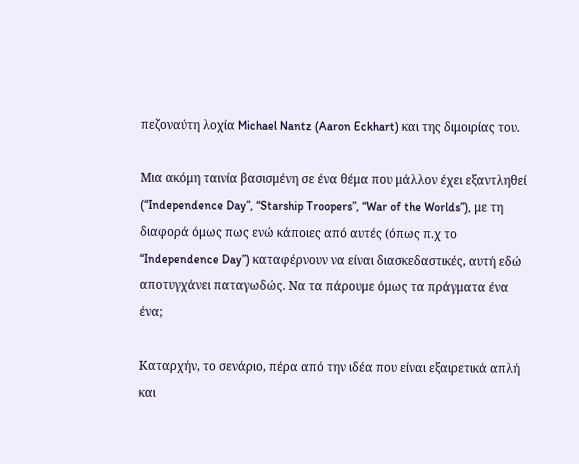πεζοναύτη λοχία Michael Nantz (Aaron Eckhart) και της διμοιρίας του.

Μια ακόμη ταινία βασισμένη σε ένα θέμα που μάλλον έχει εξαντληθεί (“Independence Day”, “Starship Troopers”, “War of the Worlds”), με τη διαφορά όμως πως ενώ κάποιες από αυτές (όπως π.χ το “Independence Day”) καταφέρνουν να είναι διασκεδαστικές, αυτή εδώ αποτυγχάνει παταγωδώς. Να τα πάρουμε όμως τα πράγματα ένα ένα;

Καταρχήν, το σενάριο, πέρα από την ιδέα που είναι εξαιρετικά απλή και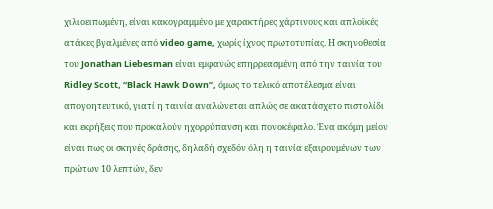χιλιοειπωμένη, είναι κακογραμμένο με χαρακτήρες χάρτινους και απλοϊκές ατάκες βγαλμένες από video game, χωρίς ίχνος πρωτοτυπίας. Η σκηνοθεσία του Jonathan Liebesman είναι εμφανώς επηρρεασμένη από την ταινία του Ridley Scott, “Black Hawk Down”, όμως το τελικό αποτέλεσμα είναι απογοητευτικό, γιατί η ταινία αναλώνεται απλώς σε ακατάσχετο πιστολίδι και εκρήξεις που προκαλούν ηχορρύπανση και πονοκέφαλο. Ένα ακόμη μείον είναι πως οι σκηνές δράσης, δηλαδή σχεδόν όλη η ταινία εξαιρουμένων των πρώτων 10 λεπτών, δεν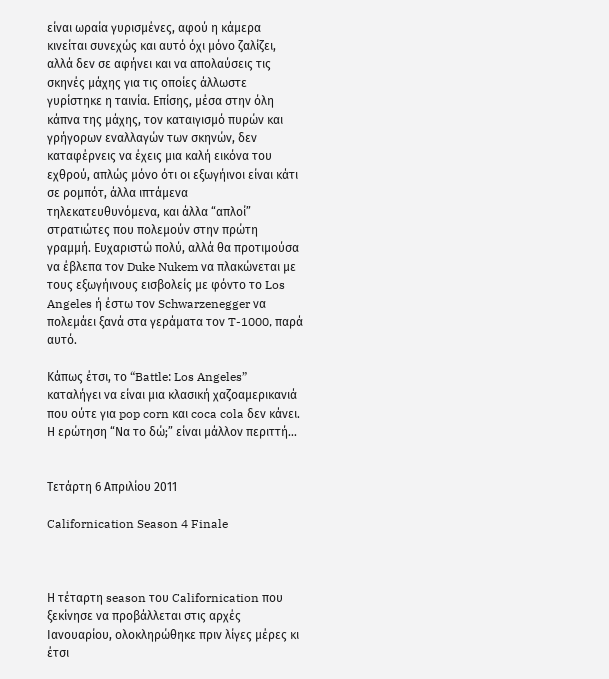είναι ωραία γυρισμένες, αφού η κάμερα κινείται συνεχώς και αυτό όχι μόνο ζαλίζει, αλλά δεν σε αφήνει και να απολαύσεις τις σκηνές μάχης για τις οποίες άλλωστε γυρίστηκε η ταινία. Επίσης, μέσα στην όλη κάπνα της μάχης, τον καταιγισμό πυρών και γρήγορων εναλλαγών των σκηνών, δεν καταφέρνεις να έχεις μια καλή εικόνα του εχθρού, απλώς μόνο ότι οι εξωγήινοι είναι κάτι σε ρομπότ, άλλα ιπτάμενα τηλεκατευθυνόμενα, και άλλα “απλοί” στρατιώτες που πολεμούν στην πρώτη γραμμή. Ευχαριστώ πολύ, αλλά θα προτιμούσα να έβλεπα τον Duke Nukem να πλακώνεται με τους εξωγήινους εισβολείς με φόντο το Los Angeles ή έστω τον Schwarzenegger να πολεμάει ξανά στα γεράματα τον T-1000, παρά αυτό.

Κάπως έτσι, το “Battle: Los Angeles” καταλήγει να είναι μια κλασική χαζοαμερικανιά που ούτε για pop corn και coca cola δεν κάνει. Η ερώτηση “Να το δώ;” είναι μάλλον περιττή...


Τετάρτη 6 Απριλίου 2011

Californication Season 4 Finale



Η τέταρτη season του Californication που ξεκίνησε να προβάλλεται στις αρχές Ιανουαρίου, ολοκληρώθηκε πριν λίγες μέρες κι έτσι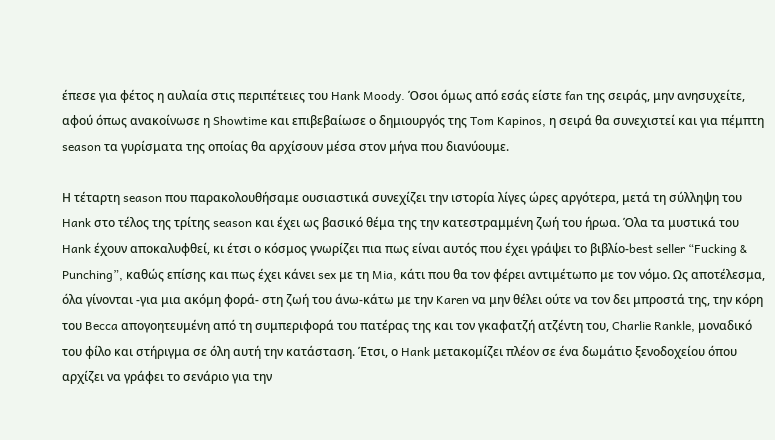έπεσε για φέτος η αυλαία στις περιπέτειες του Hank Moody. Όσοι όμως από εσάς είστε fan της σειράς, μην ανησυχείτε, αφού όπως ανακοίνωσε η Showtime και επιβεβαίωσε ο δημιουργός της Tom Kapinos, η σειρά θα συνεχιστεί και για πέμπτη season τα γυρίσματα της οποίας θα αρχίσουν μέσα στον μήνα που διανύουμε.

Η τέταρτη season που παρακολουθήσαμε ουσιαστικά συνεχίζει την ιστορία λίγες ώρες αργότερα, μετά τη σύλληψη του Hank στο τέλος της τρίτης season και έχει ως βασικό θέμα της την κατεστραμμένη ζωή του ήρωα. Όλα τα μυστικά του Hank έχουν αποκαλυφθεί, κι έτσι ο κόσμος γνωρίζει πια πως είναι αυτός που έχει γράψει το βιβλίο-best seller “Fucking & Punching”, καθώς επίσης και πως έχει κάνει sex με τη Mia, κάτι που θα τον φέρει αντιμέτωπο με τον νόμο. Ως αποτέλεσμα, όλα γίνονται -για μια ακόμη φορά- στη ζωή του άνω-κάτω με την Karen να μην θέλει ούτε να τον δει μπροστά της, την κόρη του Becca απογοητευμένη από τη συμπεριφορά του πατέρας της και τον γκαφατζή ατζέντη του, Charlie Rankle, μοναδικό του φίλο και στήριγμα σε όλη αυτή την κατάσταση. Έτσι, ο Hank μετακομίζει πλέον σε ένα δωμάτιο ξενοδοχείου όπου αρχίζει να γράφει το σενάριο για την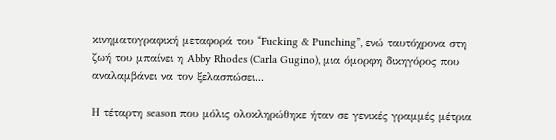κινηματογραφική μεταφορά του “Fucking & Punching”, ενώ ταυτόχρονα στη ζωή του μπαίνει η Abby Rhodes (Carla Gugino), μια όμορφη δικηγόρος που αναλαμβάνει να τον ξελασπώσει...

Η τέταρτη season που μόλις ολοκληρώθηκε ήταν σε γενικές γραμμές μέτρια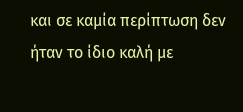και σε καμία περίπτωση δεν ήταν το ίδιο καλή με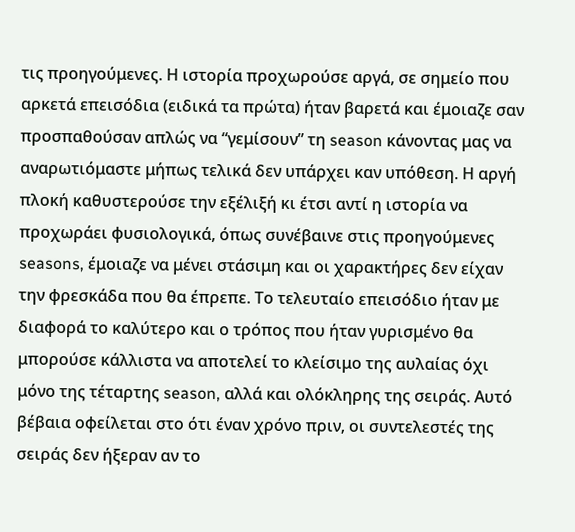τις προηγούμενες. Η ιστορία προχωρούσε αργά, σε σημείο που αρκετά επεισόδια (ειδικά τα πρώτα) ήταν βαρετά και έμοιαζε σαν προσπαθούσαν απλώς να “γεμίσουν” τη season κάνοντας μας να αναρωτιόμαστε μήπως τελικά δεν υπάρχει καν υπόθεση. Η αργή πλοκή καθυστερούσε την εξέλιξή κι έτσι αντί η ιστορία να προχωράει φυσιολογικά, όπως συνέβαινε στις προηγούμενες seasons, έμοιαζε να μένει στάσιμη και οι χαρακτήρες δεν είχαν την φρεσκάδα που θα έπρεπε. Το τελευταίο επεισόδιο ήταν με διαφορά το καλύτερο και ο τρόπος που ήταν γυρισμένο θα μπορούσε κάλλιστα να αποτελεί το κλείσιμο της αυλαίας όχι μόνο της τέταρτης season, αλλά και ολόκληρης της σειράς. Αυτό βέβαια οφείλεται στο ότι έναν χρόνο πριν, οι συντελεστές της σειράς δεν ήξεραν αν το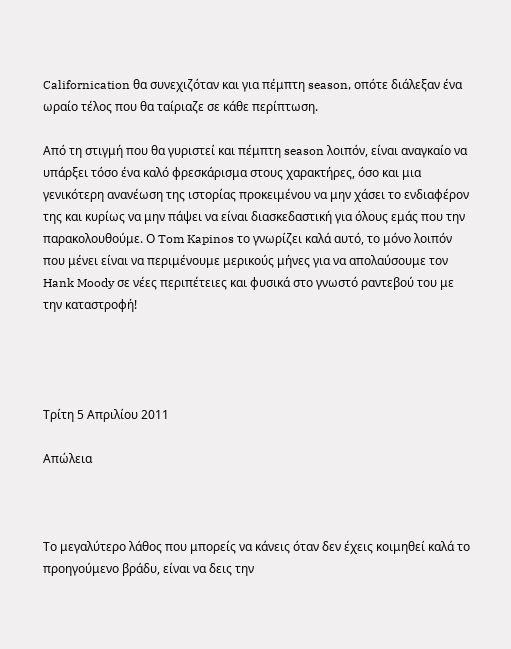Californication θα συνεχιζόταν και για πέμπτη season, οπότε διάλεξαν ένα ωραίο τέλος που θα ταίριαζε σε κάθε περίπτωση.

Από τη στιγμή που θα γυριστεί και πέμπτη season λοιπόν, είναι αναγκαίο να υπάρξει τόσο ένα καλό φρεσκάρισμα στους χαρακτήρες, όσο και μια γενικότερη ανανέωση της ιστορίας προκειμένου να μην χάσει το ενδιαφέρον της και κυρίως να μην πάψει να είναι διασκεδαστική για όλους εμάς που την παρακολουθούμε. Ο Tom Kapinos το γνωρίζει καλά αυτό, το μόνο λοιπόν που μένει είναι να περιμένουμε μερικούς μήνες για να απολαύσουμε τον Hank Moody σε νέες περιπέτειες και φυσικά στο γνωστό ραντεβού του με την καταστροφή!




Τρίτη 5 Απριλίου 2011

Απώλεια



Το μεγαλύτερο λάθος που μπορείς να κάνεις όταν δεν έχεις κοιμηθεί καλά το προηγούμενο βράδυ, είναι να δεις την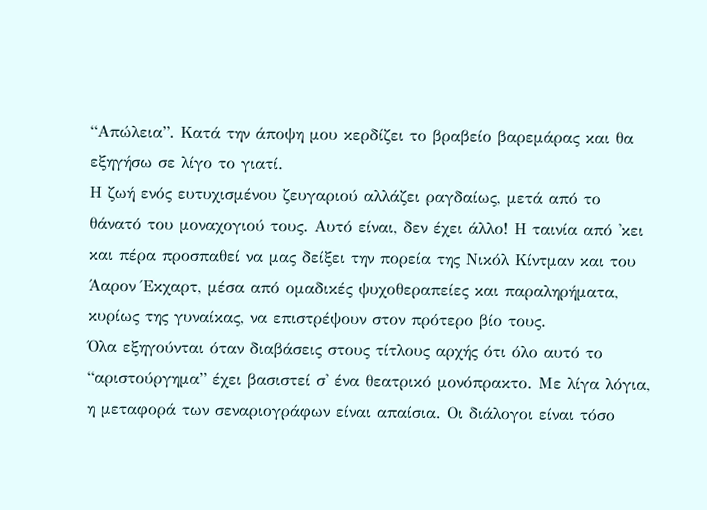“Απώλεια”. Κατά την άποψη μου κερδίζει το βραβείο βαρεμάρας και θα εξηγήσω σε λίγο το γιατί.
Η ζωή ενός ευτυχισμένου ζευγαριού αλλάζει ραγδαίως, μετά από το θάνατό του μοναχογιού τους. Αυτό είναι, δεν έχει άλλο! Η ταινία από 'κει και πέρα προσπαθεί να μας δείξει την πορεία της Νικόλ Κίντμαν και του Άαρον Έκχαρτ, μέσα από ομαδικές ψυχοθεραπείες και παραληρήματα, κυρίως της γυναίκας, να επιστρέψουν στον πρότερο βίο τους.
Όλα εξηγούνται όταν διαβάσεις στους τίτλους αρχής ότι όλο αυτό το “αριστούργημα” έχει βασιστεί σ' ένα θεατρικό μονόπρακτο. Με λίγα λόγια, η μεταφορά των σεναριογράφων είναι απαίσια. Οι διάλογοι είναι τόσο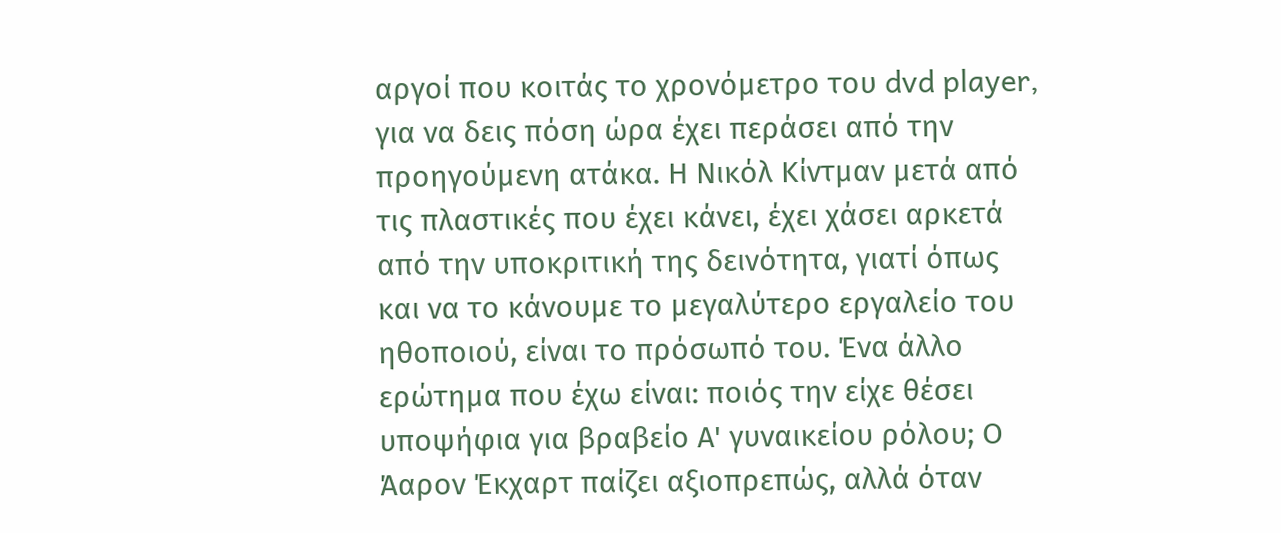αργοί που κοιτάς το χρονόμετρο του dvd player, για να δεις πόση ώρα έχει περάσει από την προηγούμενη ατάκα. Η Νικόλ Κίντμαν μετά από τις πλαστικές που έχει κάνει, έχει χάσει αρκετά από την υποκριτική της δεινότητα, γιατί όπως και να το κάνουμε το μεγαλύτερο εργαλείο του ηθοποιού, είναι το πρόσωπό του. Ένα άλλο ερώτημα που έχω είναι: ποιός την είχε θέσει υποψήφια για βραβείο Α' γυναικείου ρόλου; Ο Άαρον Έκχαρτ παίζει αξιοπρεπώς, αλλά όταν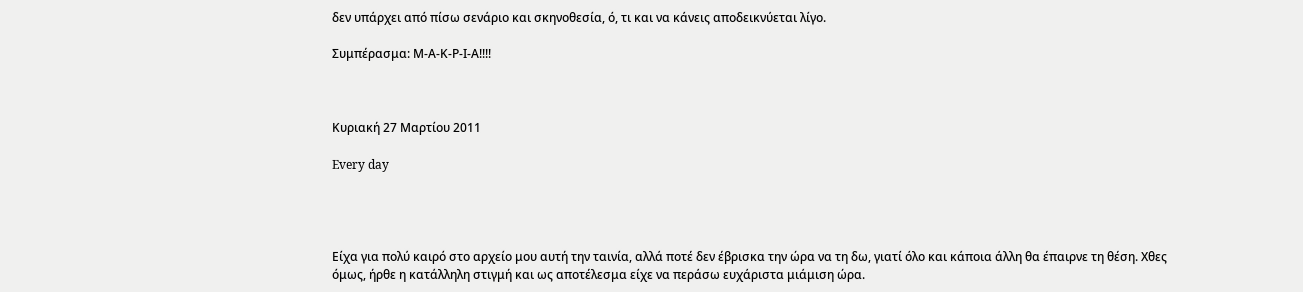δεν υπάρχει από πίσω σενάριο και σκηνοθεσία, ό, τι και να κάνεις αποδεικνύεται λίγο.

Συμπέρασμα: Μ-Α-Κ-Ρ-Ι-Α!!!!



Κυριακή 27 Μαρτίου 2011

Every day




Είχα για πολύ καιρό στο αρχείο μου αυτή την ταινία, αλλά ποτέ δεν έβρισκα την ώρα να τη δω, γιατί όλο και κάποια άλλη θα έπαιρνε τη θέση. Χθες όμως, ήρθε η κατάλληλη στιγμή και ως αποτέλεσμα είχε να περάσω ευχάριστα μιάμιση ώρα.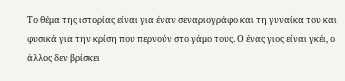Το θέμα της ιστορίας είναι για έναν σεναριογράφο και τη γυναίκα του και φυσικά για την κρίση που περνούν στο γάμο τους. Ο ένας γιος είναι γκέι, ο άλλος δεν βρίσκει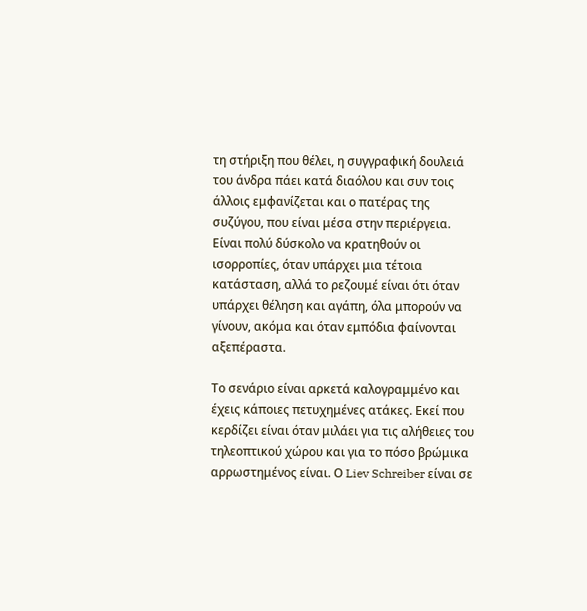τη στήριξη που θέλει, η συγγραφική δουλειά του άνδρα πάει κατά διαόλου και συν τοις άλλοις εμφανίζεται και ο πατέρας της συζύγου, που είναι μέσα στην περιέργεια. Είναι πολύ δύσκολο να κρατηθούν οι ισορροπίες, όταν υπάρχει μια τέτοια κατάσταση, αλλά το ρεζουμέ είναι ότι όταν υπάρχει θέληση και αγάπη, όλα μπορούν να γίνουν, ακόμα και όταν εμπόδια φαίνονται αξεπέραστα.

Το σενάριο είναι αρκετά καλογραμμένο και έχεις κάποιες πετυχημένες ατάκες. Εκεί που κερδίζει είναι όταν μιλάει για τις αλήθειες του τηλεοπτικού χώρου και για το πόσο βρώμικα αρρωστημένος είναι. Ο Liev Schreiber είναι σε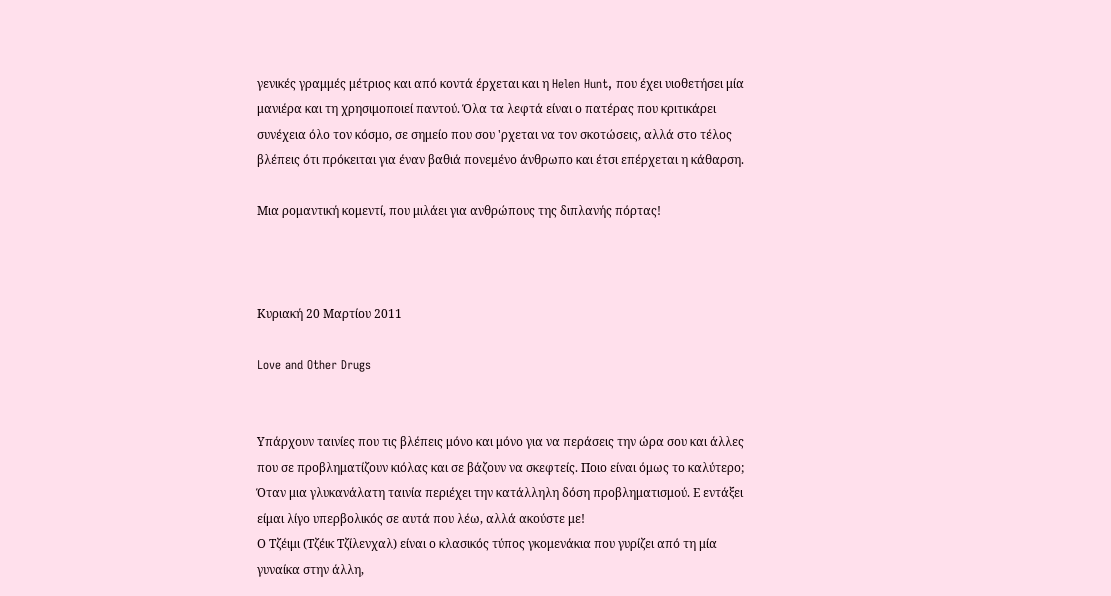γενικές γραμμές μέτριος και από κοντά έρχεται και η Helen Hunt, που έχει υιοθετήσει μία μανιέρα και τη χρησιμοποιεί παντού. Όλα τα λεφτά είναι ο πατέρας που κριτικάρει συνέχεια όλο τον κόσμο, σε σημείο που σου 'ρχεται να τον σκοτώσεις, αλλά στο τέλος βλέπεις ότι πρόκειται για έναν βαθιά πονεμένο άνθρωπο και έτσι επέρχεται η κάθαρση.

Μια ρομαντική κομεντί, που μιλάει για ανθρώπους της διπλανής πόρτας!



Κυριακή 20 Μαρτίου 2011

Love and Other Drugs


Υπάρχουν ταινίες που τις βλέπεις μόνο και μόνο για να περάσεις την ώρα σου και άλλες που σε προβληματίζουν κιόλας και σε βάζουν να σκεφτείς. Ποιο είναι όμως το καλύτερο; Όταν μια γλυκανάλατη ταινία περιέχει την κατάλληλη δόση προβληματισμού. Ε εντάξει είμαι λίγο υπερβολικός σε αυτά που λέω, αλλά ακούστε με!
Ο Τζέιμι (Τζέικ Τζίλενχαλ) είναι ο κλασικός τύπος γκομενάκια που γυρίζει από τη μία γυναίκα στην άλλη,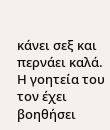κάνει σεξ και περνάει καλά. Η γοητεία του τον έχει βοηθήσει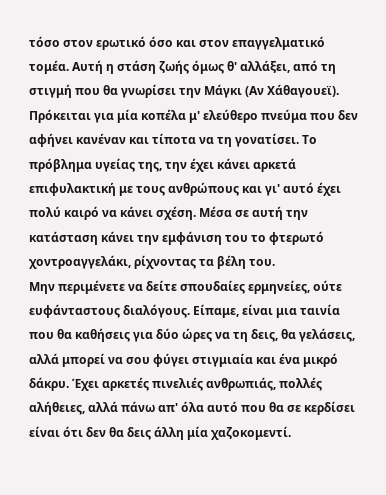τόσο στον ερωτικό όσο και στον επαγγελματικό τομέα. Αυτή η στάση ζωής όμως θ' αλλάξει, από τη στιγμή που θα γνωρίσει την Μάγκι (Αν Χάθαγουεϊ). Πρόκειται για μία κοπέλα μ' ελεύθερο πνεύμα που δεν αφήνει κανέναν και τίποτα να τη γονατίσει. Το πρόβλημα υγείας της, την έχει κάνει αρκετά επιφυλακτική με τους ανθρώπους και γι' αυτό έχει πολύ καιρό να κάνει σχέση. Μέσα σε αυτή την κατάσταση κάνει την εμφάνιση του το φτερωτό χοντροαγγελάκι, ρίχνοντας τα βέλη του.
Μην περιμένετε να δείτε σπουδαίες ερμηνείες, ούτε ευφάνταστους διαλόγους. Είπαμε, είναι μια ταινία που θα καθήσεις για δύο ώρες να τη δεις, θα γελάσεις, αλλά μπορεί να σου φύγει στιγμιαία και ένα μικρό δάκρυ. Έχει αρκετές πινελιές ανθρωπιάς, πολλές αλήθειες, αλλά πάνω απ' όλα αυτό που θα σε κερδίσει είναι ότι δεν θα δεις άλλη μία χαζοκομεντί.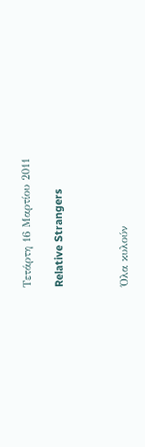Τετάρτη 16 Μαρτίου 2011

Relative Strangers



Όλα κυλούν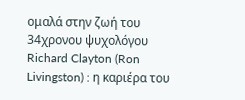ομαλά στην ζωή του 34χρονου ψυχολόγου Richard Clayton (Ron Livingston) : η καριέρα του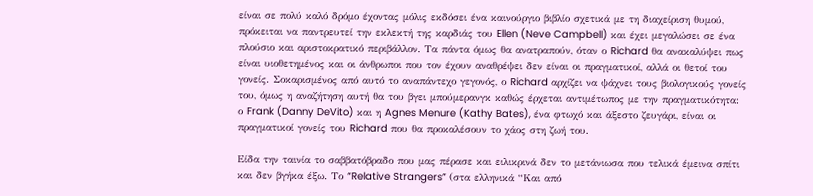είναι σε πολύ καλό δρόμο έχοντας μόλις εκδόσει ένα καινούργιο βιβλίο σχετικά με τη διαχείριση θυμού, πρόκειται να παντρευτεί την εκλεκτή της καρδιάς του Ellen (Neve Campbell) και έχει μεγαλώσει σε ένα πλούσιο και αριστοκρατικό περιβάλλον. Τα πάντα όμως θα ανατραπούν, όταν ο Richard θα ανακαλύψει πως είναι υιοθετημένος και οι άνθρωποι που τον έχουν αναθρέψει δεν είναι οι πραγματικοί, αλλά οι θετοί του γονείς. Σοκαρισμένος από αυτό το αναπάντεχο γεγονός, ο Richard αρχίζει να ψάχνει τους βιολογικούς γονείς του, όμως η αναζήτηση αυτή θα του βγει μπούμερανγκ καθώς έρχεται αντιμέτωπος με την πραγματικότητα: ο Frank (Danny DeVito) και η Agnes Menure (Kathy Bates), ένα φτωχό και άξεστο ζευγάρι, είναι οι πραγματικοί γονείς του Richard που θα προκαλέσουν το χάος στη ζωή του.

Είδα την ταινία το σαββατόβραδο που μας πέρασε και ειλικρινά δεν το μετάνιωσα που τελικά έμεινα σπίτι και δεν βγήκα έξω. Το “Relative Strangers” (στα ελληνικά “Και από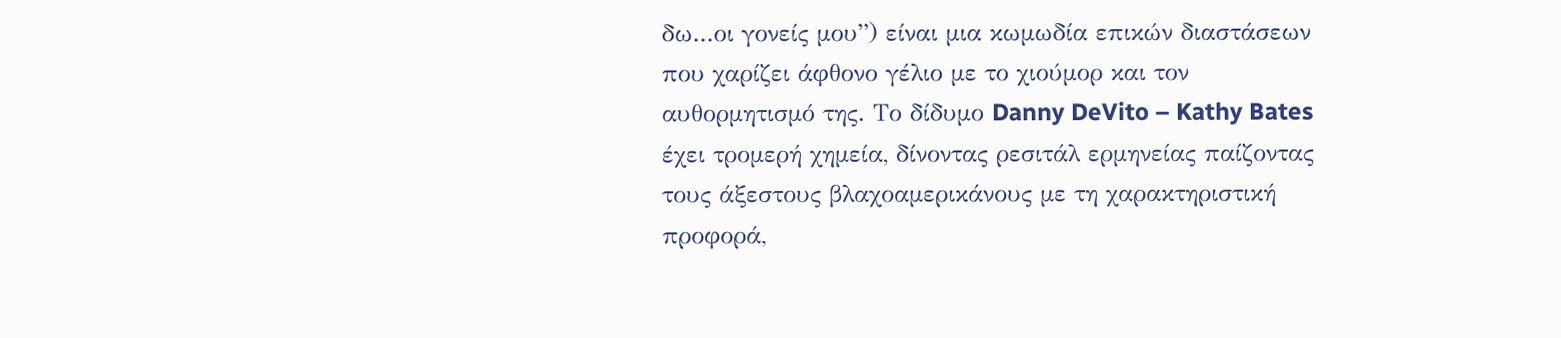δω...οι γονείς μου”) είναι μια κωμωδία επικών διαστάσεων που χαρίζει άφθονο γέλιο με το χιούμορ και τον αυθορμητισμό της. Το δίδυμο Danny DeVito – Kathy Bates έχει τρομερή χημεία, δίνοντας ρεσιτάλ ερμηνείας παίζοντας τους άξεστους βλαχοαμερικάνους με τη χαρακτηριστική προφορά,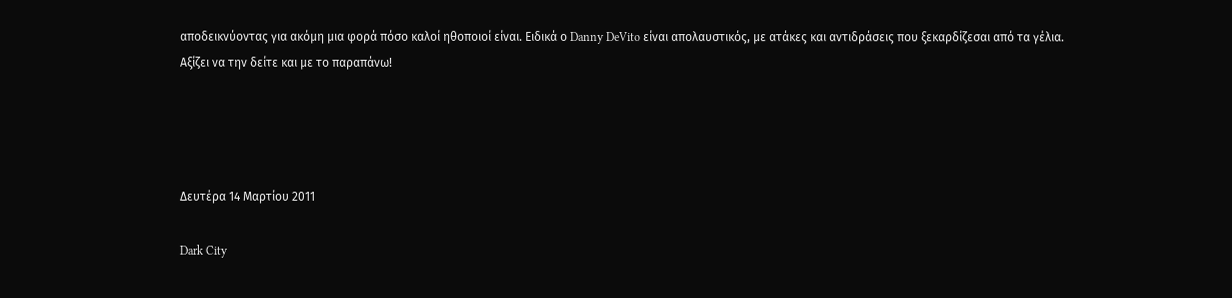αποδεικνύοντας για ακόμη μια φορά πόσο καλοί ηθοποιοί είναι. Ειδικά ο Danny DeVito είναι απολαυστικός, με ατάκες και αντιδράσεις που ξεκαρδίζεσαι από τα γέλια. Αξίζει να την δείτε και με το παραπάνω!




Δευτέρα 14 Μαρτίου 2011

Dark City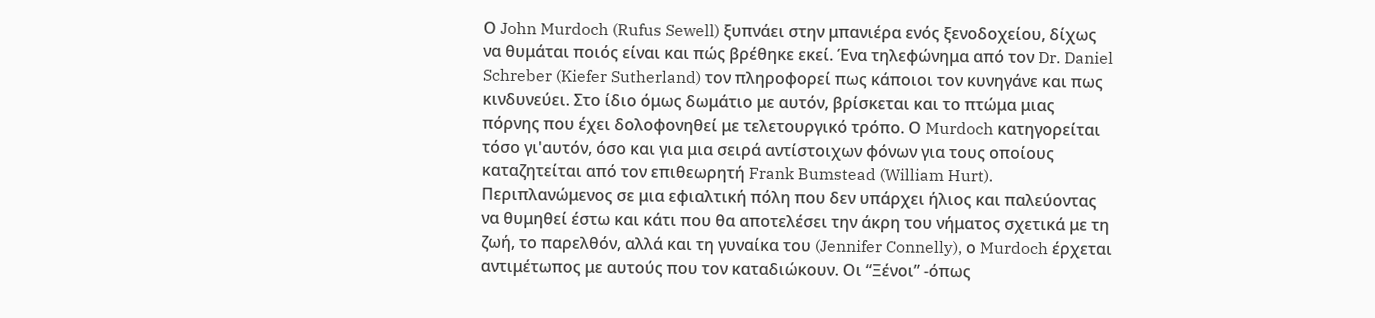Ο John Murdoch (Rufus Sewell) ξυπνάει στην μπανιέρα ενός ξενοδοχείου, δίχως να θυμάται ποιός είναι και πώς βρέθηκε εκεί. Ένα τηλεφώνημα από τον Dr. Daniel Schreber (Kiefer Sutherland) τον πληροφορεί πως κάποιοι τον κυνηγάνε και πως κινδυνεύει. Στο ίδιο όμως δωμάτιο με αυτόν, βρίσκεται και το πτώμα μιας πόρνης που έχει δολοφονηθεί με τελετουργικό τρόπο. Ο Murdoch κατηγορείται τόσο γι'αυτόν, όσο και για μια σειρά αντίστοιχων φόνων για τους οποίους καταζητείται από τον επιθεωρητή Frank Bumstead (William Hurt). Περιπλανώμενος σε μια εφιαλτική πόλη που δεν υπάρχει ήλιος και παλεύοντας να θυμηθεί έστω και κάτι που θα αποτελέσει την άκρη του νήματος σχετικά με τη ζωή, το παρελθόν, αλλά και τη γυναίκα του (Jennifer Connelly), ο Murdoch έρχεται αντιμέτωπος με αυτούς που τον καταδιώκουν. Οι “Ξένοι” -όπως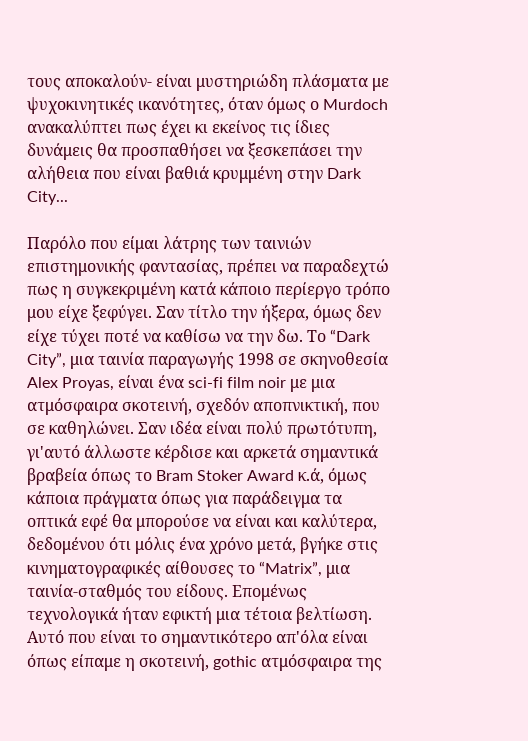τους αποκαλούν- είναι μυστηριώδη πλάσματα με ψυχοκινητικές ικανότητες, όταν όμως ο Murdoch ανακαλύπτει πως έχει κι εκείνος τις ίδιες δυνάμεις θα προσπαθήσει να ξεσκεπάσει την αλήθεια που είναι βαθιά κρυμμένη στην Dark City...

Παρόλο που είμαι λάτρης των ταινιών επιστημονικής φαντασίας, πρέπει να παραδεχτώ πως η συγκεκριμένη κατά κάποιο περίεργο τρόπο μου είχε ξεφύγει. Σαν τίτλο την ήξερα, όμως δεν είχε τύχει ποτέ να καθίσω να την δω. Το “Dark City”, μια ταινία παραγωγής 1998 σε σκηνοθεσία Alex Proyas, είναι ένα sci-fi film noir με μια ατμόσφαιρα σκοτεινή, σχεδόν αποπνικτική, που σε καθηλώνει. Σαν ιδέα είναι πολύ πρωτότυπη, γι'αυτό άλλωστε κέρδισε και αρκετά σημαντικά βραβεία όπως το Bram Stoker Award κ.ά, όμως κάποια πράγματα όπως για παράδειγμα τα οπτικά εφέ θα μπορούσε να είναι και καλύτερα, δεδομένου ότι μόλις ένα χρόνο μετά, βγήκε στις κινηματογραφικές αίθουσες το “Matrix”, μια ταινία-σταθμός του είδους. Επομένως τεχνολογικά ήταν εφικτή μια τέτοια βελτίωση. Αυτό που είναι το σημαντικότερο απ'όλα είναι όπως είπαμε η σκοτεινή, gothic ατμόσφαιρα της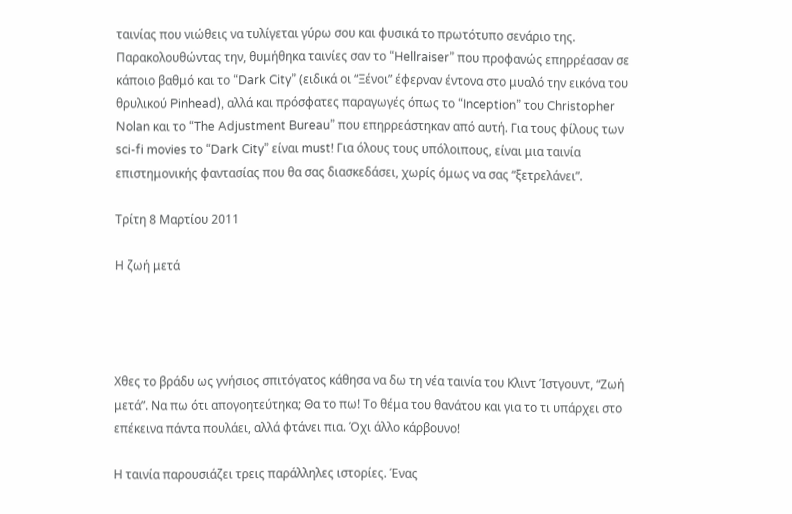ταινίας που νιώθεις να τυλίγεται γύρω σου και φυσικά το πρωτότυπο σενάριο της. Παρακολουθώντας την, θυμήθηκα ταινίες σαν το “Hellraiser” που προφανώς επηρρέασαν σε κάποιο βαθμό και το “Dark City” (ειδικά οι “Ξένοι” έφερναν έντονα στο μυαλό την εικόνα του θρυλικού Pinhead), αλλά και πρόσφατες παραγωγές όπως το “Inception” του Christopher Nolan και το “The Adjustment Bureau” που επηρρεάστηκαν από αυτή. Για τους φίλους των sci-fi movies το “Dark City” είναι must! Για όλους τους υπόλοιπους, είναι μια ταινία επιστημονικής φαντασίας που θα σας διασκεδάσει, χωρίς όμως να σας “ξετρελάνει”.

Τρίτη 8 Μαρτίου 2011

Η ζωή μετά




Xθες το βράδυ ως γνήσιος σπιτόγατος κάθησα να δω τη νέα ταινία του Κλιντ Ίστγουντ, “Ζωή μετά”. Να πω ότι απογοητεύτηκα; Θα το πω! Το θέμα του θανάτου και για το τι υπάρχει στο επέκεινα πάντα πουλάει, αλλά φτάνει πια. Όχι άλλο κάρβουνο!

Η ταινία παρουσιάζει τρεις παράλληλες ιστορίες. Ένας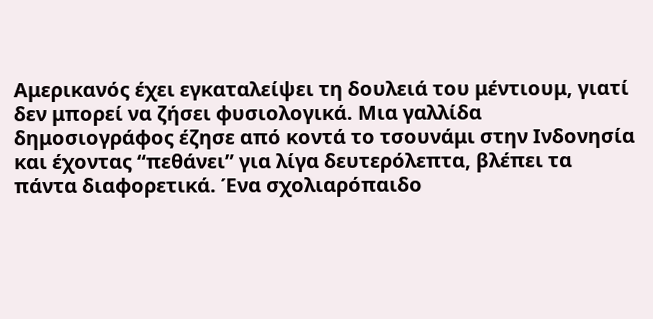Αμερικανός έχει εγκαταλείψει τη δουλειά του μέντιουμ, γιατί δεν μπορεί να ζήσει φυσιολογικά. Μια γαλλίδα δημοσιογράφος έζησε από κοντά το τσουνάμι στην Ινδονησία και έχοντας “πεθάνει” για λίγα δευτερόλεπτα, βλέπει τα πάντα διαφορετικά. Ένα σχολιαρόπαιδο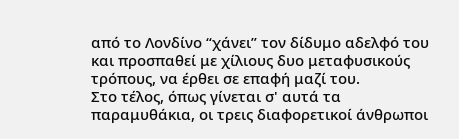από το Λονδίνο “χάνει” τον δίδυμο αδελφό του και προσπαθεί με χίλιους δυο μεταφυσικούς τρόπους, να έρθει σε επαφή μαζί του.
Στο τέλος, όπως γίνεται σ' αυτά τα παραμυθάκια, οι τρεις διαφορετικοί άνθρωποι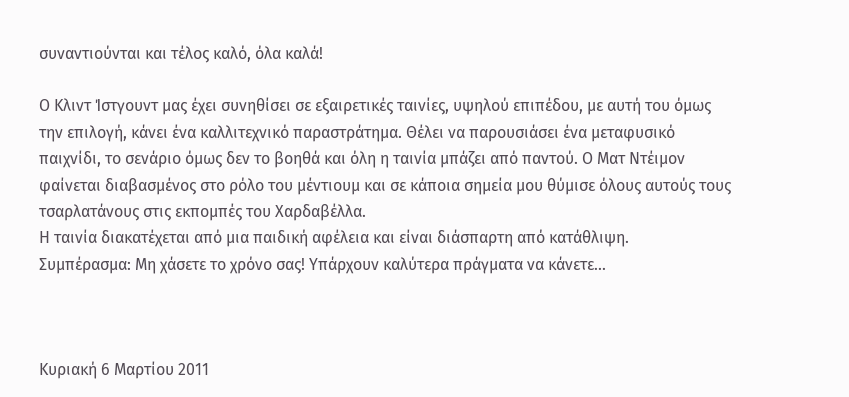συναντιούνται και τέλος καλό, όλα καλά!

Ο Κλιντ Ίστγουντ μας έχει συνηθίσει σε εξαιρετικές ταινίες, υψηλού επιπέδου, με αυτή του όμως την επιλογή, κάνει ένα καλλιτεχνικό παραστράτημα. Θέλει να παρουσιάσει ένα μεταφυσικό παιχνίδι, το σενάριο όμως δεν το βοηθά και όλη η ταινία μπάζει από παντού. Ο Ματ Ντέιμον φαίνεται διαβασμένος στο ρόλο του μέντιουμ και σε κάποια σημεία μου θύμισε όλους αυτούς τους τσαρλατάνους στις εκπομπές του Χαρδαβέλλα.
Η ταινία διακατέχεται από μια παιδική αφέλεια και είναι διάσπαρτη από κατάθλιψη.
Συμπέρασμα: Μη χάσετε το χρόνο σας! Υπάρχουν καλύτερα πράγματα να κάνετε...



Κυριακή 6 Μαρτίου 2011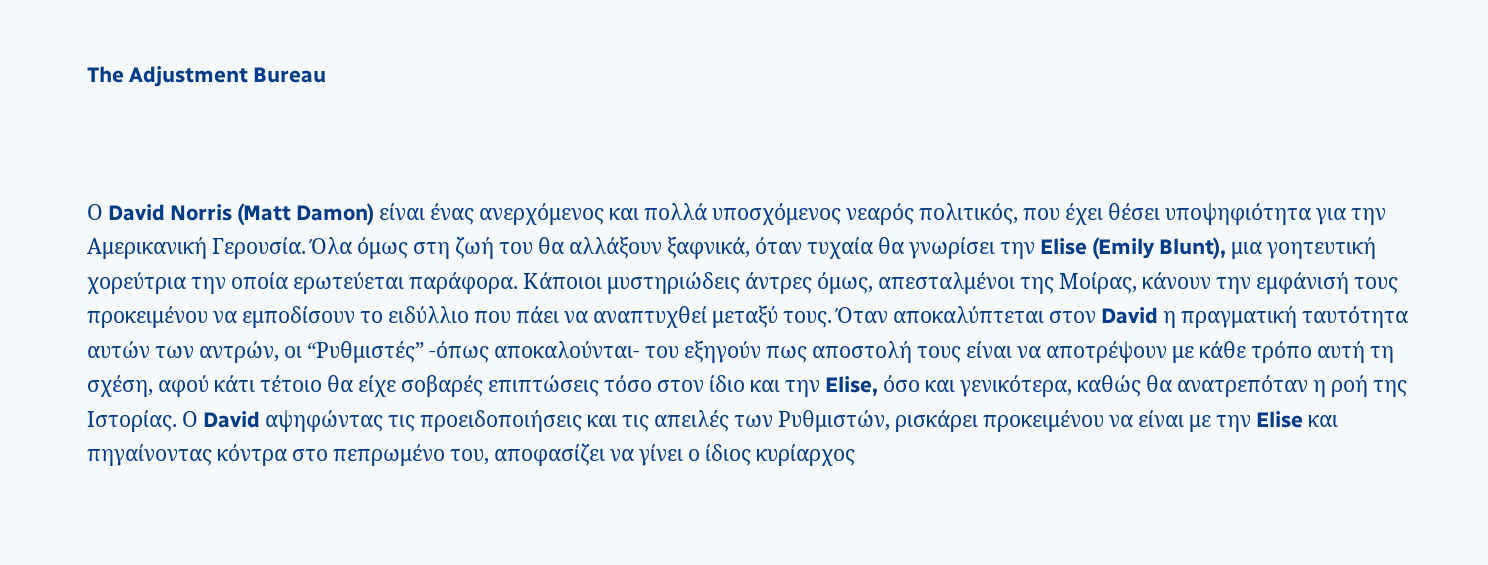The Adjustment Bureau



Ο David Norris (Matt Damon) είναι ένας ανερχόμενος και πολλά υποσχόμενος νεαρός πολιτικός, που έχει θέσει υποψηφιότητα για την Αμερικανική Γερουσία. Όλα όμως στη ζωή του θα αλλάξουν ξαφνικά, όταν τυχαία θα γνωρίσει την Elise (Emily Blunt), μια γοητευτική χορεύτρια την οποία ερωτεύεται παράφορα. Κάποιοι μυστηριώδεις άντρες όμως, απεσταλμένοι της Μοίρας, κάνουν την εμφάνισή τους προκειμένου να εμποδίσουν το ειδύλλιο που πάει να αναπτυχθεί μεταξύ τους. Όταν αποκαλύπτεται στον David η πραγματική ταυτότητα αυτών των αντρών, οι “Ρυθμιστές” -όπως αποκαλούνται- του εξηγούν πως αποστολή τους είναι να αποτρέψουν με κάθε τρόπο αυτή τη σχέση, αφού κάτι τέτοιο θα είχε σοβαρές επιπτώσεις τόσο στον ίδιο και την Elise, όσο και γενικότερα, καθώς θα ανατρεπόταν η ροή της Ιστορίας. Ο David αψηφώντας τις προειδοποιήσεις και τις απειλές των Ρυθμιστών, ρισκάρει προκειμένου να είναι με την Elise και πηγαίνοντας κόντρα στο πεπρωμένο του, αποφασίζει να γίνει ο ίδιος κυρίαρχος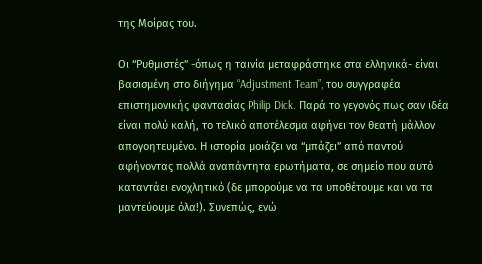της Μοίρας του.

Οι “Ρυθμιστές” -όπως η ταινία μεταφράστηκε στα ελληνικά- είναι βασισμένη στο διήγημα “Adjustment Team”, του συγγραφέα επιστημονικής φαντασίας Philip Dick. Παρά το γεγονός πως σαν ιδέα είναι πολύ καλή, το τελικό αποτέλεσμα αφήνει τον θεατή μάλλον απογοητευμένο. Η ιστορία μοιάζει να “μπάζει” από παντού αφήνοντας πολλά αναπάντητα ερωτήματα, σε σημείο που αυτό καταντάει ενοχλητικό (δε μπορούμε να τα υποθέτουμε και να τα μαντεύουμε όλα!). Συνεπώς, ενώ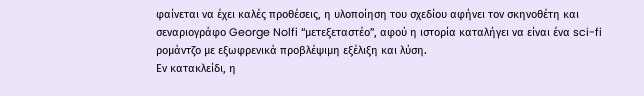φαίνεται να έχει καλές προθέσεις, η υλοποίηση του σχεδίου αφήνει τον σκηνοθέτη και σεναριογράφο George Nolfi “μετεξεταστέο”, αφού η ιστορία καταλήγει να είναι ένα sci-fi ρομάντζο με εξωφρενικά προβλέψιμη εξέλιξη και λύση.
Εν κατακλείδι, η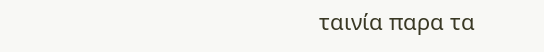ταινία παρα τα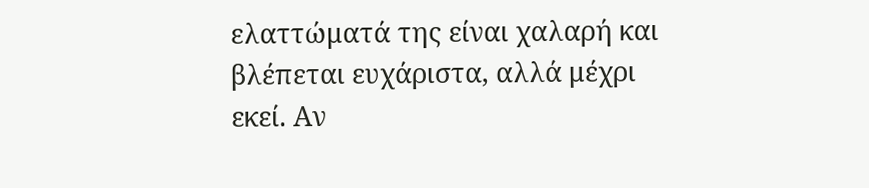ελαττώματά της είναι χαλαρή και βλέπεται ευχάριστα, αλλά μέχρι εκεί. Αν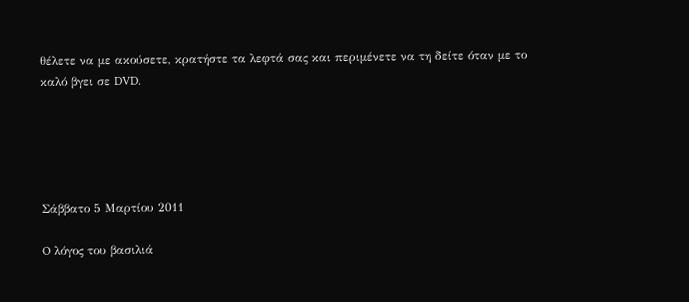θέλετε να με ακούσετε, κρατήστε τα λεφτά σας και περιμένετε να τη δείτε όταν με το καλό βγει σε DVD.





Σάββατο 5 Μαρτίου 2011

O λόγος του βασιλιά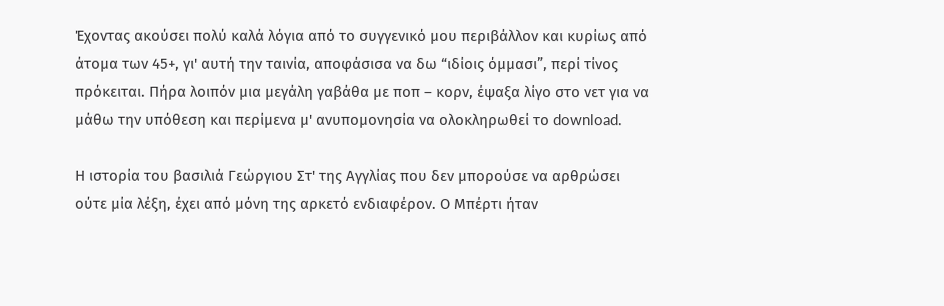Έχοντας ακούσει πολύ καλά λόγια από το συγγενικό μου περιβάλλον και κυρίως από άτομα των 45+, γι' αυτή την ταινία, αποφάσισα να δω “ιδίοις όμμασι”, περί τίνος πρόκειται. Πήρα λοιπόν μια μεγάλη γαβάθα με ποπ – κορν, έψαξα λίγο στο νετ για να μάθω την υπόθεση και περίμενα μ' ανυπομονησία να ολοκληρωθεί το download.

Η ιστορία του βασιλιά Γεώργιου Στ' της Αγγλίας που δεν μπορούσε να αρθρώσει ούτε μία λέξη, έχει από μόνη της αρκετό ενδιαφέρον. Ο Μπέρτι ήταν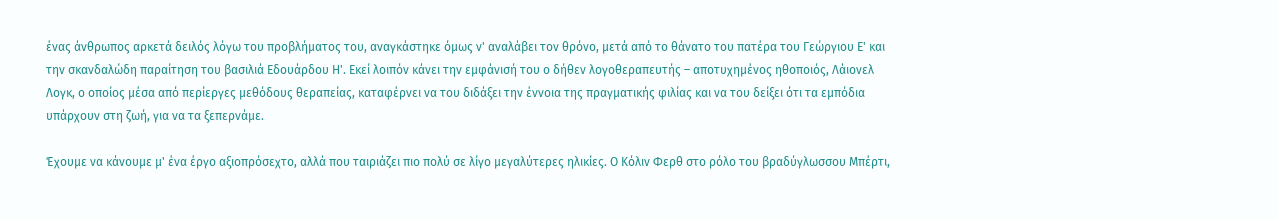ένας άνθρωπος αρκετά δειλός λόγω του προβλήματος του, αναγκάστηκε όμως ν' αναλάβει τον θρόνο, μετά από το θάνατο του πατέρα του Γεώργιου Ε' και την σκανδαλώδη παραίτηση του βασιλιά Εδουάρδου Η'. Εκεί λοιπόν κάνει την εμφάνισή του ο δήθεν λογοθεραπευτής – αποτυχημένος ηθοποιός, Λάιονελ Λογκ, ο οποίος μέσα από περίεργες μεθόδους θεραπείας, καταφέρνει να του διδάξει την έννοια της πραγματικής φιλίας και να του δείξει ότι τα εμπόδια υπάρχουν στη ζωή, για να τα ξεπερνάμε.

Έχουμε να κάνουμε μ' ένα έργο αξιοπρόσεχτο, αλλά που ταιριάζει πιο πολύ σε λίγο μεγαλύτερες ηλικίες. Ο Κόλιν Φερθ στο ρόλο του βραδύγλωσσου Μπέρτι,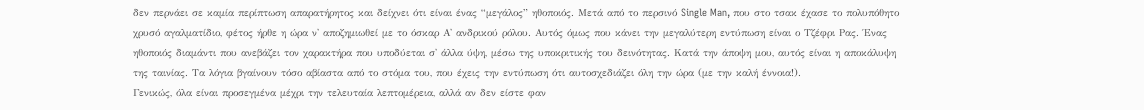δεν περνάει σε καμία περίπτωση απαρατήρητος και δείχνει ότι είναι ένας “μεγάλος” ηθοποιός. Μετά από το περσινό Single Man, που στο τσακ έχασε το πολυπόθητο χρυσό αγαλματίδιο, φέτος ήρθε η ώρα ν' αποζημιωθεί με το όσκαρ Α' ανδρικού ρόλου. Αυτός όμως που κάνει την μεγαλύτερη εντύπωση είναι ο Τζέφρι Ρας. Ένας ηθοποιός διαμάντι που ανεβάζει τον χαρακτήρα που υποδύεται σ' άλλα ύψη, μέσω της υποκριτικής του δεινότητας. Κατά την άποψη μου, αυτός είναι η αποκάλυψη της ταινίας. Τα λόγια βγαίνουν τόσο αβίαστα από το στόμα του, που έχεις την εντύπωση ότι αυτοσχεδιάζει όλη την ώρα (με την καλή έννοια!).
Γενικώς, όλα είναι προσεγμένα μέχρι την τελευταία λεπτομέρεια, αλλά αν δεν είστε φαν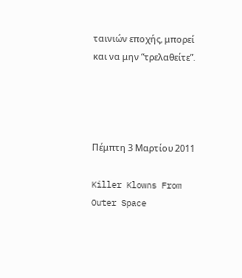ταινιών εποχής, μπορεί και να μην “τρελαθείτε”.




Πέμπτη 3 Μαρτίου 2011

Killer Klowns From Outer Space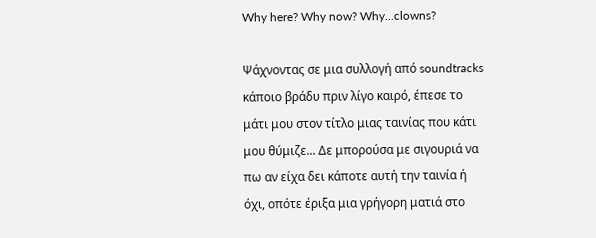Why here? Why now? Why...clowns?

Ψάχνοντας σε μια συλλογή από soundtracks κάποιο βράδυ πριν λίγο καιρό, έπεσε το μάτι μου στον τίτλο μιας ταινίας που κάτι μου θύμιζε... Δε μπορούσα με σιγουριά να πω αν είχα δει κάποτε αυτή την ταινία ή όχι, οπότε έριξα μια γρήγορη ματιά στο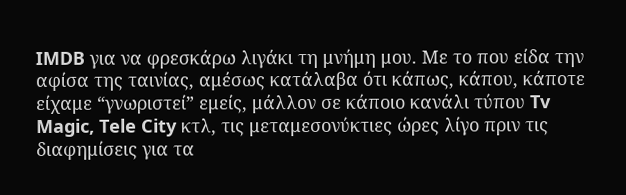IMDB για να φρεσκάρω λιγάκι τη μνήμη μου. Με το που είδα την αφίσα της ταινίας, αμέσως κατάλαβα ότι κάπως, κάπου, κάποτε είχαμε “γνωριστεί” εμείς, μάλλον σε κάποιο κανάλι τύπου Tv Magic, Tele City κτλ, τις μεταμεσονύκτιες ώρες λίγο πριν τις διαφημίσεις για τα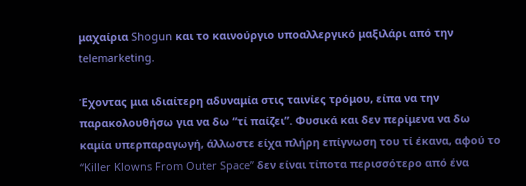μαχαίρια Shogun και το καινούργιο υποαλλεργικό μαξιλάρι από την telemarketing.

Έχοντας μια ιδιαίτερη αδυναμία στις ταινίες τρόμου, είπα να την παρακολουθήσω για να δω “τί παίζει”. Φυσικά και δεν περίμενα να δω καμία υπερπαραγωγή, άλλωστε είχα πλήρη επίγνωση του τί έκανα, αφού το “Killer Klowns From Outer Space” δεν είναι τίποτα περισσότερο από ένα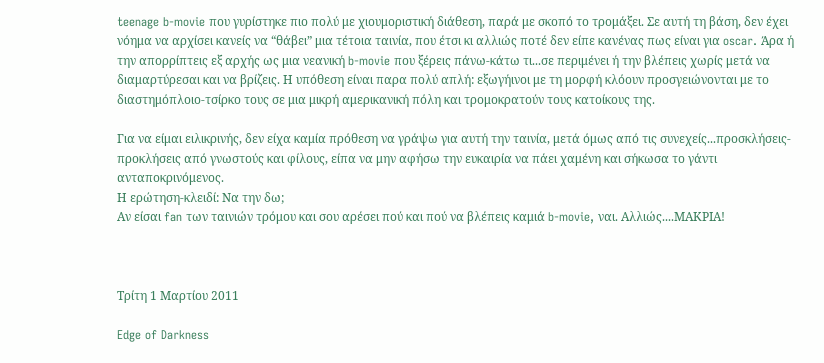teenage b-movie που γυρίστηκε πιο πολύ με χιουμοριστική διάθεση, παρά με σκοπό το τρομάξει. Σε αυτή τη βάση, δεν έχει νόημα να αρχίσει κανείς να “θάβει” μια τέτοια ταινία, που έτσι κι αλλιώς ποτέ δεν είπε κανένας πως είναι για oscar. Άρα ή την απορρίπτεις εξ αρχής ως μια νεανική b-movie που ξέρεις πάνω-κάτω τι...σε περιμένει ή την βλέπεις χωρίς μετά να διαμαρτύρεσαι και να βρίζεις. Η υπόθεση είναι παρα πολύ απλή: εξωγήινοι με τη μορφή κλόουν προσγειώνονται με το διαστημόπλοιο-τσίρκο τους σε μια μικρή αμερικανική πόλη και τρομοκρατούν τους κατοίκους της.

Για να είμαι ειλικρινής, δεν είχα καμία πρόθεση να γράψω για αυτή την ταινία, μετά όμως από τις συνεχείς...προσκλήσεις-προκλήσεις από γνωστούς και φίλους, είπα να μην αφήσω την ευκαιρία να πάει χαμένη και σήκωσα το γάντι ανταποκρινόμενος.
Η ερώτηση-κλειδί: Να την δω;
Αν είσαι fan των ταινιών τρόμου και σου αρέσει πού και πού να βλέπεις καμιά b-movie, ναι. Αλλιώς....ΜΑΚΡΙΑ!



Τρίτη 1 Μαρτίου 2011

Edge of Darkness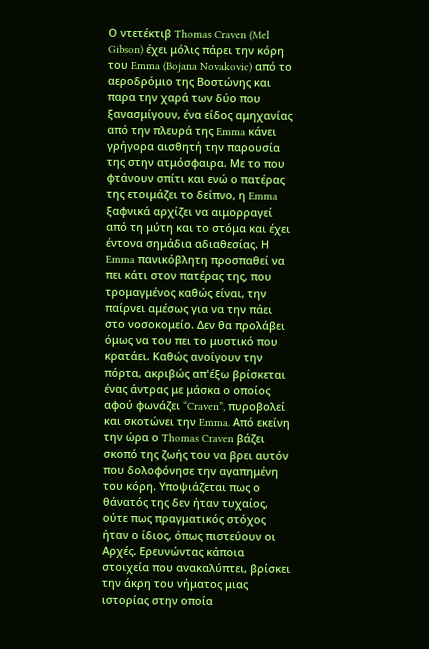Ο ντετέκτιβ Thomas Craven (Mel Gibson) έχει μόλις πάρει την κόρη του Emma (Bojana Novakovic) από το αεροδρόμιο της Βοστώνης και παρα την χαρά των δύο που ξανασμίγουν, ένα είδος αμηχανίας από την πλευρά της Emma κάνει γρήγορα αισθητή την παρουσία της στην ατμόσφαιρα. Με το που φτάνουν σπίτι και ενώ ο πατέρας της ετοιμάζει το δείπνο, η Emma ξαφνικά αρχίζει να αιμορραγεί από τη μύτη και το στόμα και έχει έντονα σημάδια αδιαθεσίας. Η Emma πανικόβλητη προσπαθεί να πει κάτι στον πατέρας της, που τρομαγμένος καθώς είναι, την παίρνει αμέσως για να την πάει στο νοσοκομείο. Δεν θα προλάβει όμως να του πει το μυστικό που κρατάει. Καθώς ανοίγουν την πόρτα, ακριβώς απ'έξω βρίσκεται ένας άντρας με μάσκα ο οποίος αφού φωνάζει “Craven”, πυροβολεί και σκοτώνει την Emma. Από εκείνη την ώρα ο Thomas Craven βάζει σκοπό της ζωής του να βρει αυτόν που δολοφόνησε την αγαπημένη του κόρη. Υποψιάζεται πως ο θάνατός της δεν ήταν τυχαίος, ούτε πως πραγματικός στόχος ήταν ο ίδιος, όπως πιστεύουν οι Αρχές. Ερευνώντας κάποια στοιχεία που ανακαλύπτει, βρίσκει την άκρη του νήματος μιας ιστορίας στην οποία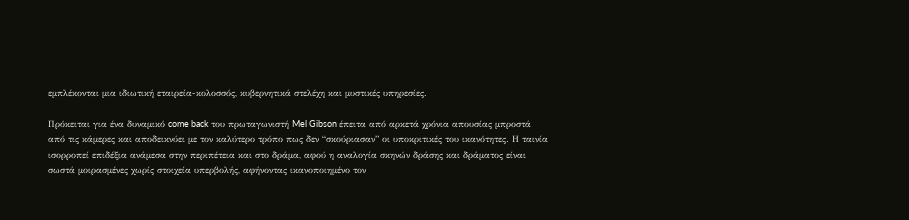εμπλέκονται μια ιδιωτική εταιρεία-κολοσσός, κυβερνητικά στελέχη και μυστικές υπηρεσίες.

Πρόκειται για ένα δυναμικό come back του πρωταγωνιστή Mel Gibson έπειτα από αρκετά χρόνια απουσίας μπροστά από τις κάμερες και αποδεικνύει με τον καλύτερο τρόπο πως δεν “σκούριασαν” οι υποκριτικές του ικανότητες. Η ταινία ισορροπεί επιδέξια ανάμεσα στην περιπέτεια και στο δράμα, αφού η αναλογία σκηνών δράσης και δράματος είναι σωστά μοιρασμένες χωρίς στοιχεία υπερβολής, αφήνοντας ικανοποιημένο τον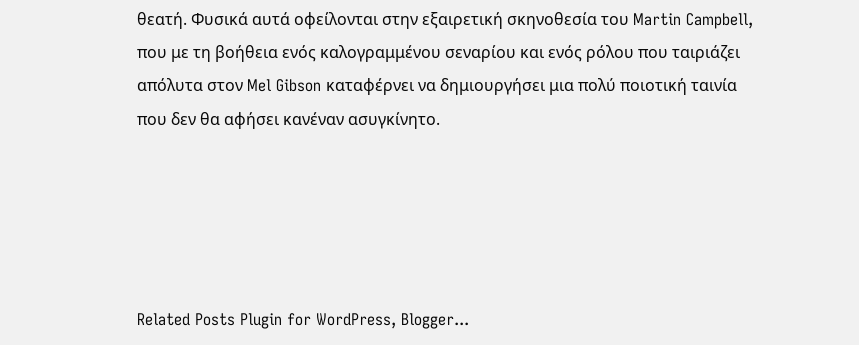θεατή. Φυσικά αυτά οφείλονται στην εξαιρετική σκηνοθεσία του Martin Campbell, που με τη βοήθεια ενός καλογραμμένου σεναρίου και ενός ρόλου που ταιριάζει απόλυτα στον Mel Gibson καταφέρνει να δημιουργήσει μια πολύ ποιοτική ταινία που δεν θα αφήσει κανέναν ασυγκίνητο.





Related Posts Plugin for WordPress, Blogger...